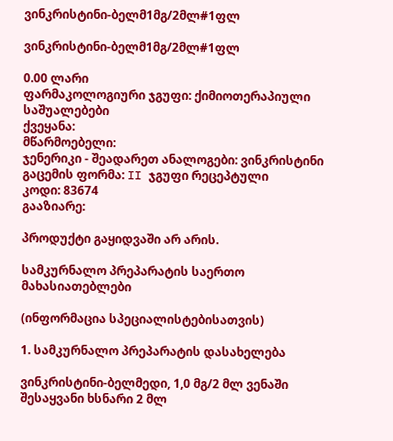ვინკრისტინი-ბელმ1მგ/2მლ#1ფლ

ვინკრისტინი-ბელმ1მგ/2მლ#1ფლ

0.00 ლარი
ფარმაკოლოგიური ჯგუფი: ქიმიოთერაპიული საშუალებები
ქვეყანა:
მწარმოებელი:
ჯენერიკი - შეადარეთ ანალოგები: ვინკრისტინი
გაცემის ფორმა: II ჯგუფი რეცეპტული
კოდი: 83674
გააზიარე:

პროდუქტი გაყიდვაში არ არის.

სამკურნალო პრეპარატის საერთო მახასიათებლები

(ინფორმაცია სპეციალისტებისათვის)

1. სამკურნალო პრეპარატის დასახელება

ვინკრისტინი-ბელმედი, 1,0 მგ/2 მლ ვენაში შესაყვანი ხსნარი 2 მლ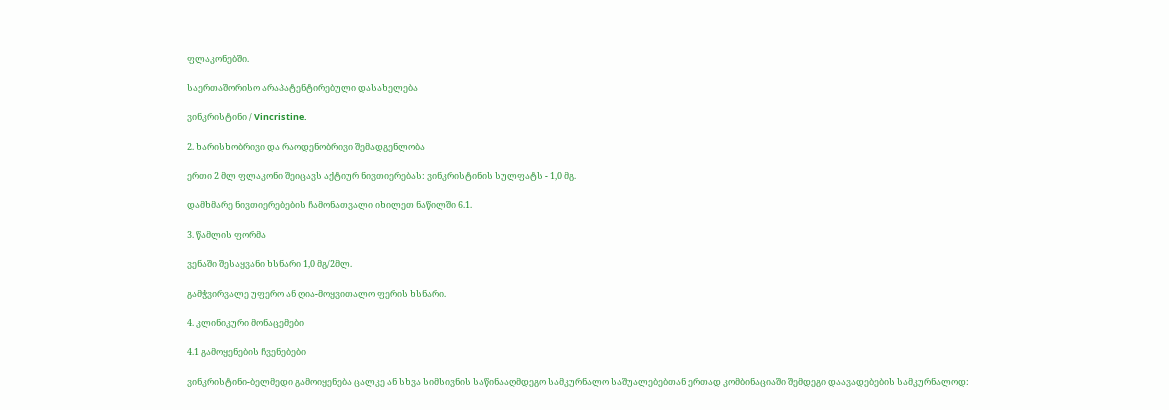ფლაკონებში.

საერთაშორისო არაპატენტირებული დასახელება

ვინკრისტინი / Vincristine.

2. ხარისხობრივი და რაოდენობრივი შემადგენლობა

ერთი 2 მლ ფლაკონი შეიცავს აქტიურ ნივთიერებას: ვინკრისტინის სულფატს - 1,0 მგ.

დამხმარე ნივთიერებების ჩამონათვალი იხილეთ ნაწილში 6.1.

3. წამლის ფორმა

ვენაში შესაყვანი ხსნარი 1,0 მგ/2მლ.

გამჭვირვალე უფერო ან ღია-მოყვითალო ფერის ხსნარი.

4. კლინიკური მონაცემები

4.1 გამოყენების ჩვენებები

ვინკრისტინი-ბელმედი გამოიყენება ცალკე ან სხვა სიმსივნის საწინააღმდეგო სამკურნალო საშუალებებთან ერთად კომბინაციაში შემდეგი დაავადებების სამკურნალოდ: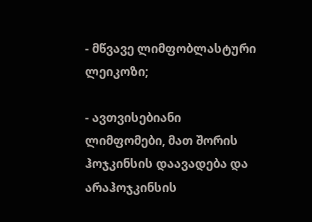- მწვავე ლიმფობლასტური ლეიკოზი;

- ავთვისებიანი ლიმფომები, მათ შორის ჰოჯკინსის დაავადება და არაჰოჯკინსის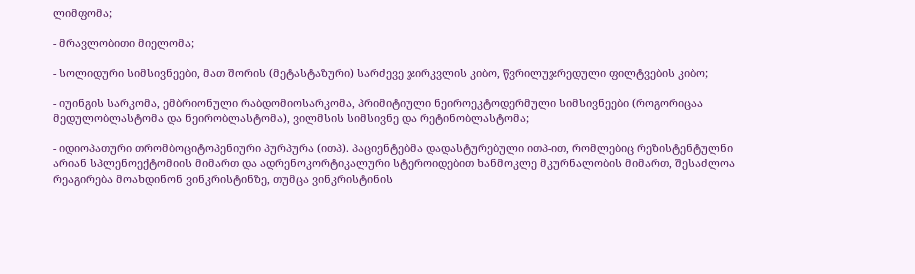ლიმფომა;

- მრავლობითი მიელომა;

- სოლიდური სიმსივნეები, მათ შორის (მეტასტაზური) სარძევე ჯირკვლის კიბო, წვრილუჯრედული ფილტვების კიბო;

- იუინგის სარკომა, ემბრიონული რაბდომიოსარკომა, პრიმიტიული ნეიროეკტოდერმული სიმსივნეები (როგორიცაა მედულობლასტომა და ნეირობლასტომა), ვილმსის სიმსივნე და რეტინობლასტომა;

- იდიოპათური თრომბოციტოპენიური პურპურა (ითპ). პაციენტებმა დადასტურებული ითპ-ით, რომლებიც რეზისტენტულნი არიან სპლენოექტომიის მიმართ და ადრენოკორტიკალური სტეროიდებით ხანმოკლე მკურნალობის მიმართ, შესაძლოა რეაგირება მოახდინონ ვინკრისტინზე, თუმცა ვინკრისტინის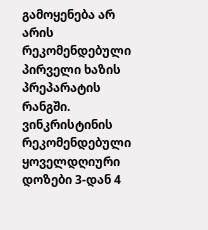გამოყენება არ არის რეკომენდებული პირველი ხაზის პრეპარატის რანგში. ვინკრისტინის რეკომენდებული ყოველდღიური დოზები 3-დან 4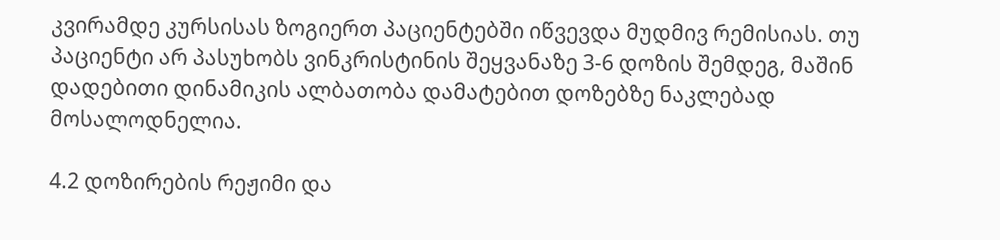კვირამდე კურსისას ზოგიერთ პაციენტებში იწვევდა მუდმივ რემისიას. თუ პაციენტი არ პასუხობს ვინკრისტინის შეყვანაზე 3-6 დოზის შემდეგ, მაშინ დადებითი დინამიკის ალბათობა დამატებით დოზებზე ნაკლებად მოსალოდნელია.

4.2 დოზირების რეჟიმი და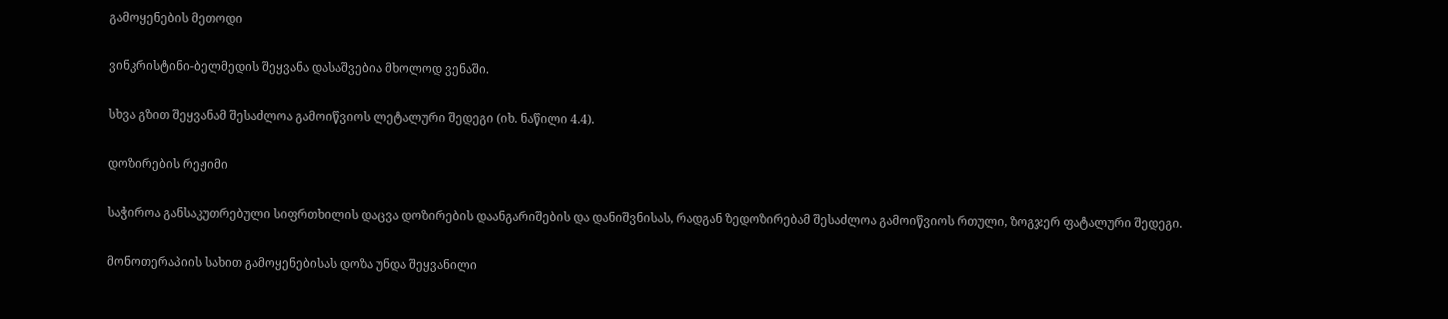გამოყენების მეთოდი

ვინკრისტინი-ბელმედის შეყვანა დასაშვებია მხოლოდ ვენაში.

სხვა გზით შეყვანამ შესაძლოა გამოიწვიოს ლეტალური შედეგი (იხ. ნაწილი 4.4).

დოზირების რეჟიმი

საჭიროა განსაკუთრებული სიფრთხილის დაცვა დოზირების დაანგარიშების და დანიშვნისას, რადგან ზედოზირებამ შესაძლოა გამოიწვიოს რთული, ზოგჯერ ფატალური შედეგი.

მონოთერაპიის სახით გამოყენებისას დოზა უნდა შეყვანილი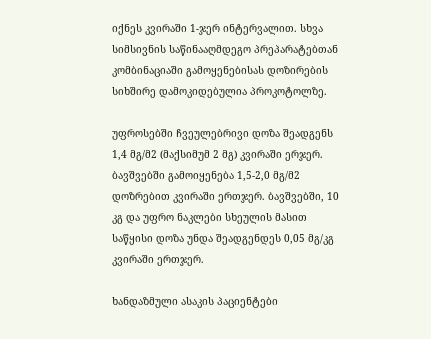იქნეს კვირაში 1-ჯერ ინტერვალით. სხვა სიმსივნის საწინააღმდეგო პრეპარატებთან კომბინაციაში გამოყენებისას დოზირების სიხშირე დამოკიდებულია პროკოტოლზე.

უფროსებში ჩვეულებრივი დოზა შეადგენს 1,4 მგ/მ2 (მაქსიმუმ 2 მგ) კვირაში ერჯერ. ბავშვებში გამოიყენება 1,5-2,0 მგ/მ2 დოზრებით კვირაში ერთჯერ. ბავშვებში, 10 კგ და უფრო ნაკლები სხეულის მასით საწყისი დოზა უნდა შეადგენდეს 0,05 მგ/კგ კვირაში ერთჯერ.

ხანდაზმული ასაკის პაციენტები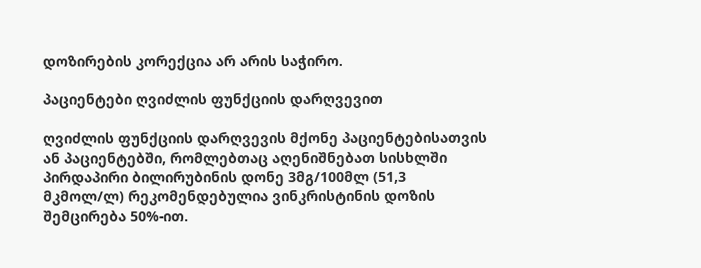დოზირების კორექცია არ არის საჭირო.

პაციენტები ღვიძლის ფუნქციის დარღვევით

ღვიძლის ფუნქციის დარღვევის მქონე პაციენტებისათვის ან პაციენტებში, რომლებთაც აღენიშნებათ სისხლში პირდაპირი ბილირუბინის დონე 3მგ/100მლ (51,3 მკმოლ/ლ) რეკომენდებულია ვინკრისტინის დოზის შემცირება 50%-ით.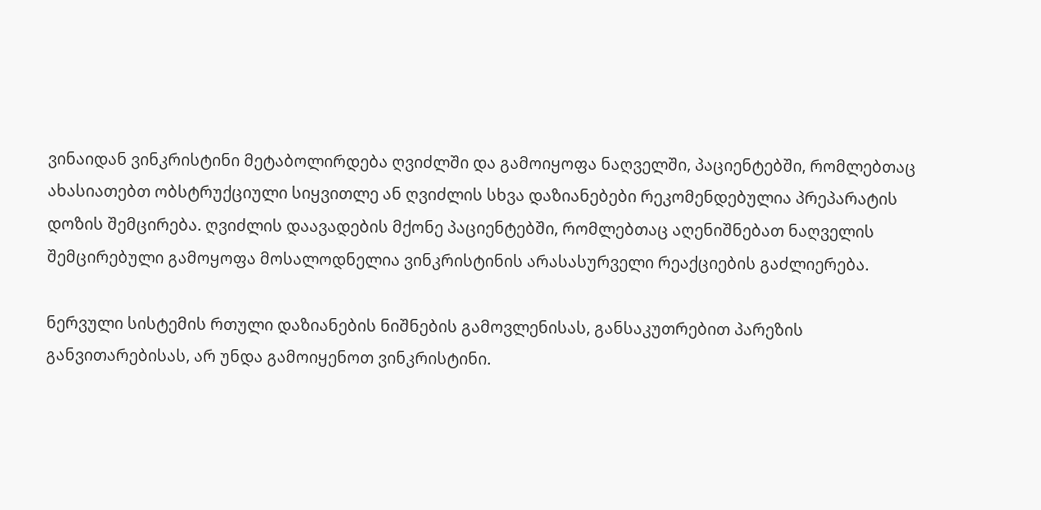ვინაიდან ვინკრისტინი მეტაბოლირდება ღვიძლში და გამოიყოფა ნაღველში, პაციენტებში, რომლებთაც ახასიათებთ ობსტრუქციული სიყვითლე ან ღვიძლის სხვა დაზიანებები რეკომენდებულია პრეპარატის დოზის შემცირება. ღვიძლის დაავადების მქონე პაციენტებში, რომლებთაც აღენიშნებათ ნაღველის შემცირებული გამოყოფა მოსალოდნელია ვინკრისტინის არასასურველი რეაქციების გაძლიერება.

ნერვული სისტემის რთული დაზიანების ნიშნების გამოვლენისას, განსაკუთრებით პარეზის განვითარებისას, არ უნდა გამოიყენოთ ვინკრისტინი.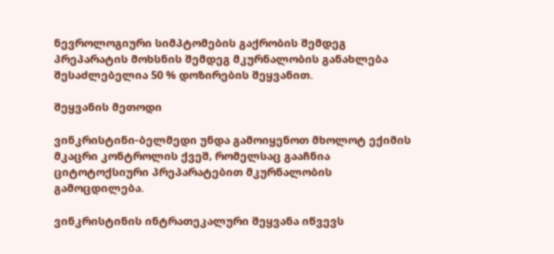ნევროლოგიური სიმპტომების გაქრობის შემდეგ პრეპარატის მოხსნის შემდეგ მკურნალობის განახლება შესაძლებელია 50 % დოზირების შეყვანით.

შეყვანის მეთოდი

ვინკრისტინი-ბელმედი უნდა გამოიყენოთ მხოლოტ ექიმის მკაცრი კონტროლის ქვეშ, რომელსაც გააჩნია ციტოტოქსიური პრეპარატებით მკურნალობის გამოცდილება.

ვინკრისტინის ინტრათეკალური შეყვანა იწვევს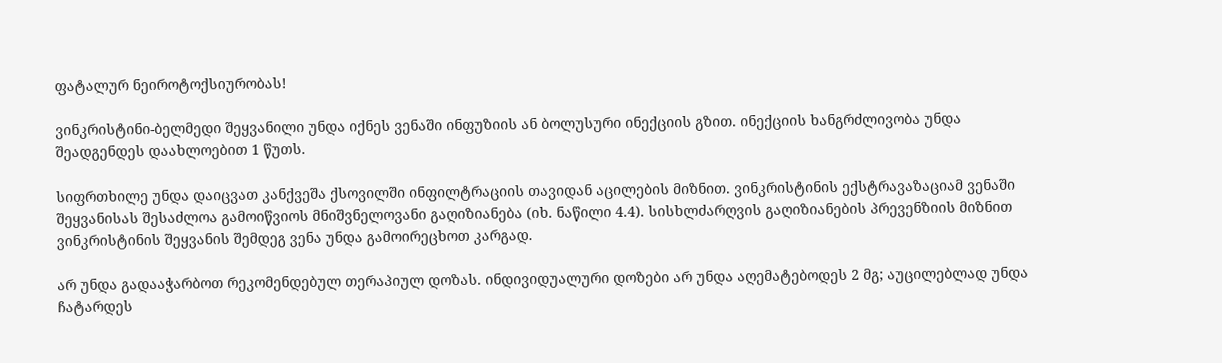ფატალურ ნეიროტოქსიურობას!

ვინკრისტინი-ბელმედი შეყვანილი უნდა იქნეს ვენაში ინფუზიის ან ბოლუსური ინექციის გზით. ინექციის ხანგრძლივობა უნდა შეადგენდეს დაახლოებით 1 წუთს.

სიფრთხილე უნდა დაიცვათ კანქვეშა ქსოვილში ინფილტრაციის თავიდან აცილების მიზნით. ვინკრისტინის ექსტრავაზაციამ ვენაში შეყვანისას შესაძლოა გამოიწვიოს მნიშვნელოვანი გაღიზიანება (იხ. ნაწილი 4.4). სისხლძარღვის გაღიზიანების პრევენზიის მიზნით ვინკრისტინის შეყვანის შემდეგ ვენა უნდა გამოირეცხოთ კარგად.

არ უნდა გადააჭარბოთ რეკომენდებულ თერაპიულ დოზას. ინდივიდუალური დოზები არ უნდა აღემატებოდეს 2 მგ; აუცილებლად უნდა ჩატარდეს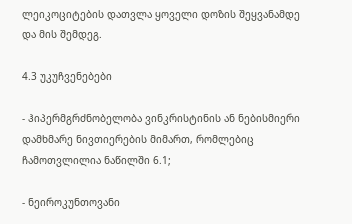ლეიკოციტების დათვლა ყოველი დოზის შეყვანამდე და მის შემდეგ.

4.3 უკუჩვენებები

- ჰიპერმგრძნობელობა ვინკრისტინის ან ნებისმიერი დამხმარე ნივთიერების მიმართ, რომლებიც ჩამოთვლილია ნაწილში 6.1;

- ნეიროკუნთოვანი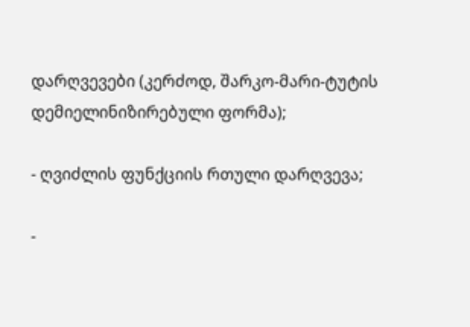დარღვევები (კერძოდ, შარკო-მარი-ტუტის დემიელინიზირებული ფორმა);

- ღვიძლის ფუნქციის რთული დარღვევა;

-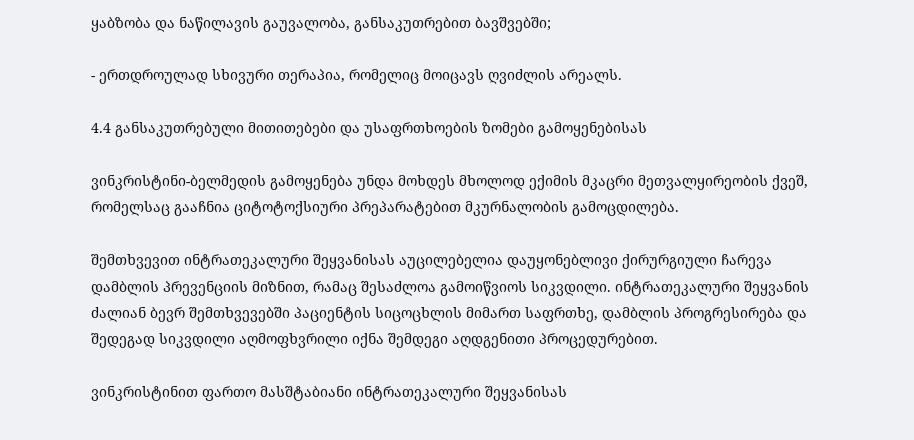ყაბზობა და ნაწილავის გაუვალობა, განსაკუთრებით ბავშვებში;

- ერთდროულად სხივური თერაპია, რომელიც მოიცავს ღვიძლის არეალს.

4.4 განსაკუთრებული მითითებები და უსაფრთხოების ზომები გამოყენებისას

ვინკრისტინი-ბელმედის გამოყენება უნდა მოხდეს მხოლოდ ექიმის მკაცრი მეთვალყირეობის ქვეშ, რომელსაც გააჩნია ციტოტოქსიური პრეპარატებით მკურნალობის გამოცდილება.

შემთხვევით ინტრათეკალური შეყვანისას აუცილებელია დაუყონებლივი ქირურგიული ჩარევა დამბლის პრევენციის მიზნით, რამაც შესაძლოა გამოიწვიოს სიკვდილი. ინტრათეკალური შეყვანის ძალიან ბევრ შემთხვევებში პაციენტის სიცოცხლის მიმართ საფრთხე, დამბლის პროგრესირება და შედეგად სიკვდილი აღმოფხვრილი იქნა შემდეგი აღდგენითი პროცედურებით.

ვინკრისტინით ფართო მასშტაბიანი ინტრათეკალური შეყვანისას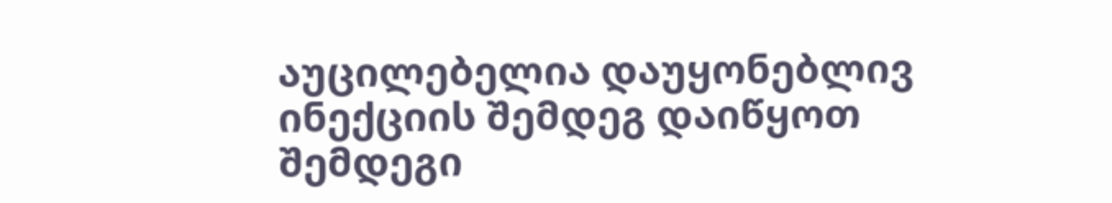აუცილებელია დაუყონებლივ ინექციის შემდეგ დაიწყოთ შემდეგი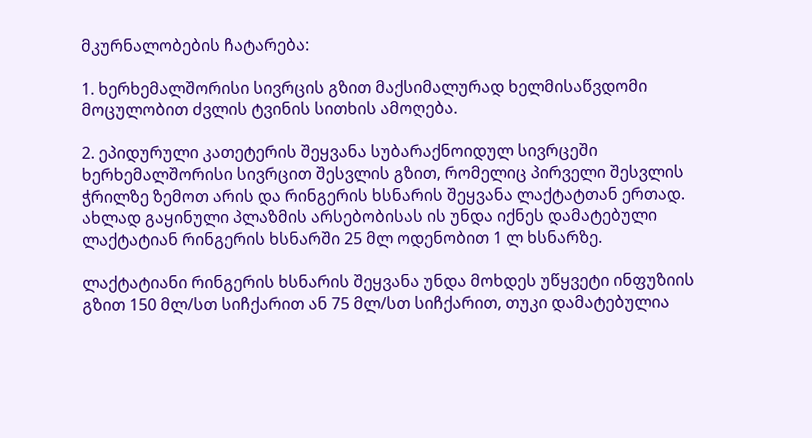მკურნალობების ჩატარება:

1. ხერხემალშორისი სივრცის გზით მაქსიმალურად ხელმისაწვდომი მოცულობით ძვლის ტვინის სითხის ამოღება.

2. ეპიდურული კათეტერის შეყვანა სუბარაქნოიდულ სივრცეში ხერხემალშორისი სივრცით შესვლის გზით, რომელიც პირველი შესვლის ჭრილზე ზემოთ არის და რინგერის ხსნარის შეყვანა ლაქტატთან ერთად. ახლად გაყინული პლაზმის არსებობისას ის უნდა იქნეს დამატებული ლაქტატიან რინგერის ხსნარში 25 მლ ოდენობით 1 ლ ხსნარზე.

ლაქტატიანი რინგერის ხსნარის შეყვანა უნდა მოხდეს უწყვეტი ინფუზიის გზით 150 მლ/სთ სიჩქარით ან 75 მლ/სთ სიჩქარით, თუკი დამატებულია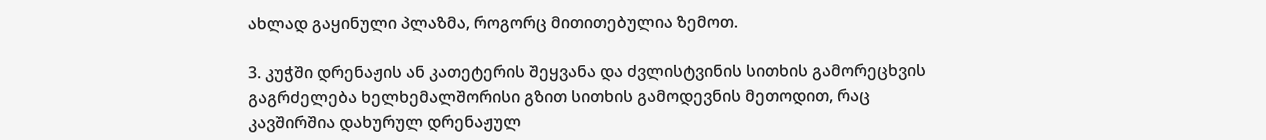ახლად გაყინული პლაზმა, როგორც მითითებულია ზემოთ.

3. კუჭში დრენაჟის ან კათეტერის შეყვანა და ძვლისტვინის სითხის გამორეცხვის გაგრძელება ხელხემალშორისი გზით სითხის გამოდევნის მეთოდით, რაც კავშირშია დახურულ დრენაჟულ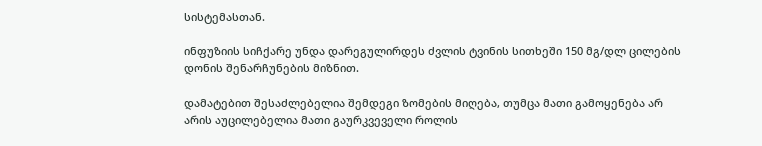სისტემასთან.

ინფუზიის სიჩქარე უნდა დარეგულირდეს ძვლის ტვინის სითხეში 150 მგ/დლ ცილების დონის შენარჩუნების მიზნით.

დამატებით შესაძლებელია შემდეგი ზომების მიღება, თუმცა მათი გამოყენება არ არის აუცილებელია მათი გაურკვეველი როლის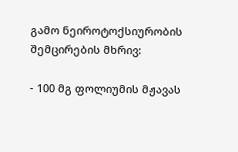გამო ნეიროტოქსიურობის შემცირების მხრივ:

- 100 მგ ფოლიუმის მჟავას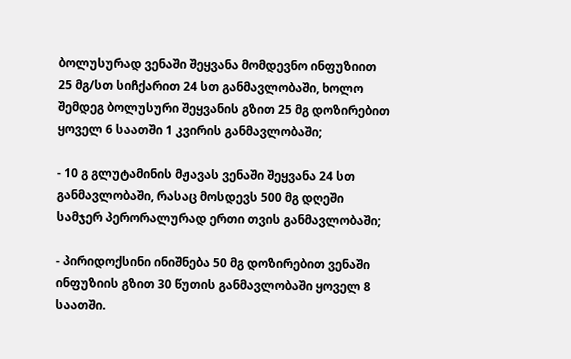ბოლუსურად ვენაში შეყვანა მომდევნო ინფუზიით 25 მგ/სთ სიჩქარით 24 სთ განმავლობაში, ხოლო შემდეგ ბოლუსური შეყვანის გზით 25 მგ დოზირებით ყოველ 6 საათში 1 კვირის განმავლობაში;

- 10 გ გლუტამინის მჟავას ვენაში შეყვანა 24 სთ განმავლობაში, რასაც მოსდევს 500 მგ დღეში სამჯერ პერორალურად ერთი თვის განმავლობაში;

- პირიდოქსინი ინიშნება 50 მგ დოზირებით ვენაში ინფუზიის გზით 30 წუთის განმავლობაში ყოველ 8 საათში.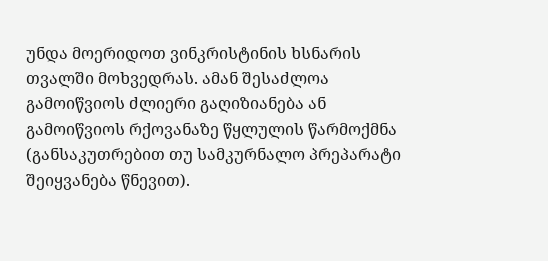უნდა მოერიდოთ ვინკრისტინის ხსნარის თვალში მოხვედრას. ამან შესაძლოა გამოიწვიოს ძლიერი გაღიზიანება ან გამოიწვიოს რქოვანაზე წყლულის წარმოქმნა (განსაკუთრებით თუ სამკურნალო პრეპარატი შეიყვანება წნევით).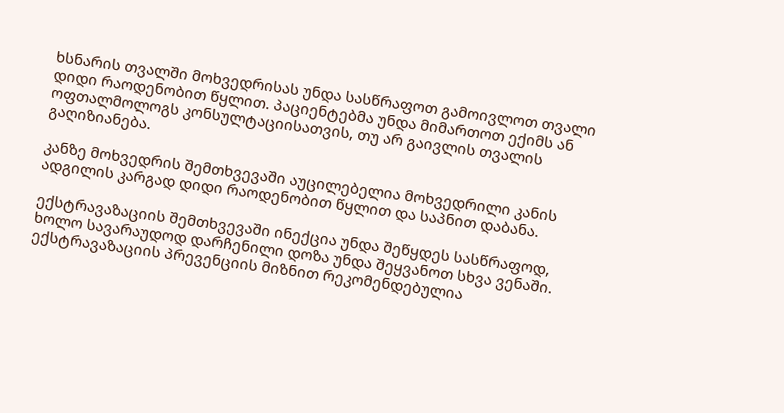ხსნარის თვალში მოხვედრისას უნდა სასწრაფოთ გამოივლოთ თვალი დიდი რაოდენობით წყლით. პაციენტებმა უნდა მიმართოთ ექიმს ან ოფთალმოლოგს კონსულტაციისათვის, თუ არ გაივლის თვალის გაღიზიანება.

კანზე მოხვედრის შემთხვევაში აუცილებელია მოხვედრილი კანის ადგილის კარგად დიდი რაოდენობით წყლით და საპნით დაბანა.

ექსტრავაზაციის შემთხვევაში ინექცია უნდა შეწყდეს სასწრაფოდ, ხოლო სავარაუდოდ დარჩენილი დოზა უნდა შეყვანოთ სხვა ვენაში. ექსტრავაზაციის პრევენციის მიზნით რეკომენდებულია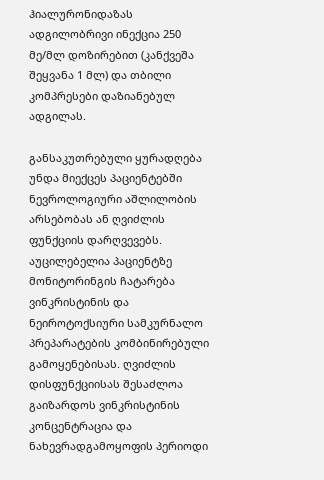ჰიალურონიდაზას ადგილობრივი ინექცია 250 მე/მლ დოზირებით (კანქვეშა შეყვანა 1 მლ) და თბილი კომპრესები დაზიანებულ ადგილას.

განსაკუთრებული ყურადღება უნდა მიექცეს პაციენტებში ნევროლოგიური აშლილობის არსებობას ან ღვიძლის ფუნქციის დარღვევებს. აუცილებელია პაციენტზე მონიტორინგის ჩატარება ვინკრისტინის და ნეიროტოქსიური სამკურნალო პრეპარატების კომბინირებული გამოყენებისას. ღვიძლის დისფუნქციისას შესაძლოა გაიზარდოს ვინკრისტინის კონცენტრაცია და ნახევრადგამოყოფის პერიოდი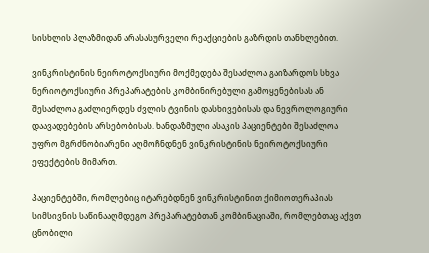სისხლის პლაზმიდან არასასურველი რეაქციების გაზრდის თანხლებით.

ვინკრისტინის ნეიროტოქსიური მოქმედება შესაძლოა გაიზარდოს სხვა ნერიოტოქსიური პრეპარატების კომბინირებული გამოყენებისას ან შესაძლოა გაძლიერდეს ძვლის ტვინის დასხივებისას და ნევროლოგიური დაავადებების არსებობისას. ხანდაზმული ასაკის პაციენტები შესაძლოა უფრო მგრძნობიარენი აღმოჩნდნენ ვინკრისტინის ნეიროტოქსიური ეფექტების მიმართ.

პაციენტებში, რომლებიც იტარებდნენ ვინკრისტინით ქიმიოთერაპიას სიმსივნის საწინააღმდეგო პრეპარატებთან კომბინაციაში, რომლებთაც აქვთ ცნობილი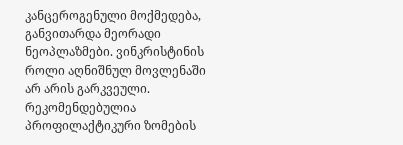კანცეროგენული მოქმედება, განვითარდა მეორადი ნეოპლაზმები. ვინკრისტინის როლი აღნიშნულ მოვლენაში არ არის გარკვეული. რეკომენდებულია პროფილაქტიკური ზომების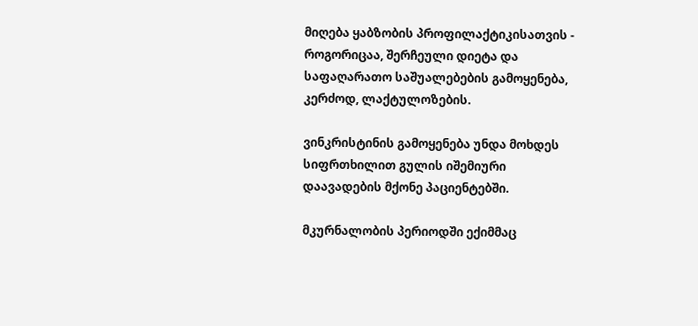მიღება ყაბზობის პროფილაქტიკისათვის - როგორიცაა, შერჩეული დიეტა და საფაღარათო საშუალებების გამოყენება, კერძოდ, ლაქტულოზების.

ვინკრისტინის გამოყენება უნდა მოხდეს სიფრთხილით გულის იშემიური დაავადების მქონე პაციენტებში.

მკურნალობის პერიოდში ექიმმაც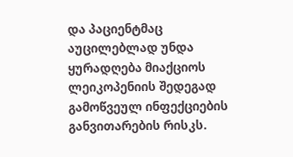და პაციენტმაც აუცილებლად უნდა ყურადღება მიაქციოს ლეიკოპენიის შედეგად გამოწვეულ ინფექციების განვითარების რისკს.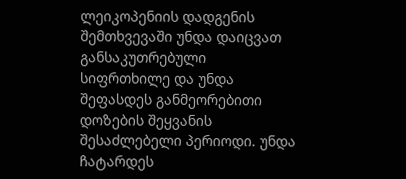ლეიკოპენიის დადგენის შემთხვევაში უნდა დაიცვათ განსაკუთრებული სიფრთხილე და უნდა შეფასდეს განმეორებითი დოზების შეყვანის შესაძლებელი პერიოდი. უნდა ჩატარდეს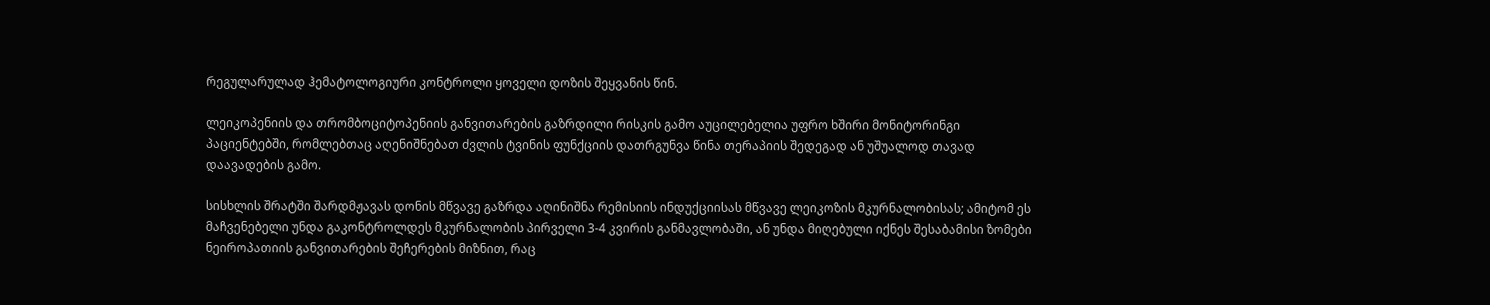რეგულარულად ჰემატოლოგიური კონტროლი ყოველი დოზის შეყვანის წინ.

ლეიკოპენიის და თრომბოციტოპენიის განვითარების გაზრდილი რისკის გამო აუცილებელია უფრო ხშირი მონიტორინგი პაციენტებში, რომლებთაც აღენიშნებათ ძვლის ტვინის ფუნქციის დათრგუნვა წინა თერაპიის შედეგად ან უშუალოდ თავად დაავადების გამო.

სისხლის შრატში შარდმჟავას დონის მწვავე გაზრდა აღინიშნა რემისიის ინდუქციისას მწვავე ლეიკოზის მკურნალობისას; ამიტომ ეს მაჩვენებელი უნდა გაკონტროლდეს მკურნალობის პირველი 3-4 კვირის განმავლობაში, ან უნდა მიღებული იქნეს შესაბამისი ზომები ნეიროპათიის განვითარების შეჩერების მიზნით, რაც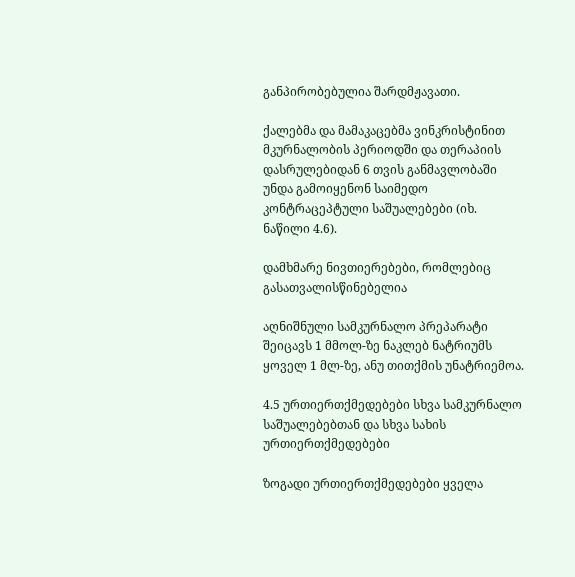განპირობებულია შარდმჟავათი.

ქალებმა და მამაკაცებმა ვინკრისტინით მკურნალობის პერიოდში და თერაპიის დასრულებიდან 6 თვის განმავლობაში უნდა გამოიყენონ საიმედო კონტრაცეპტული საშუალებები (იხ. ნაწილი 4.6).

დამხმარე ნივთიერებები, რომლებიც გასათვალისწინებელია

აღნიშნული სამკურნალო პრეპარატი შეიცავს 1 მმოლ-ზე ნაკლებ ნატრიუმს ყოველ 1 მლ-ზე, ანუ თითქმის უნატრიემოა.

4.5 ურთიერთქმედებები სხვა სამკურნალო საშუალებებთან და სხვა სახის ურთიერთქმედებები

ზოგადი ურთიერთქმედებები ყველა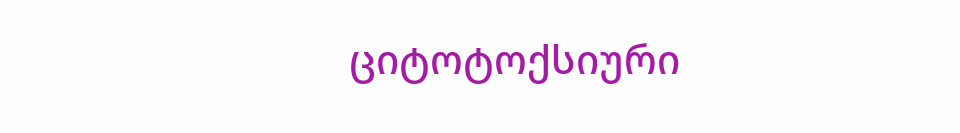ციტოტოქსიური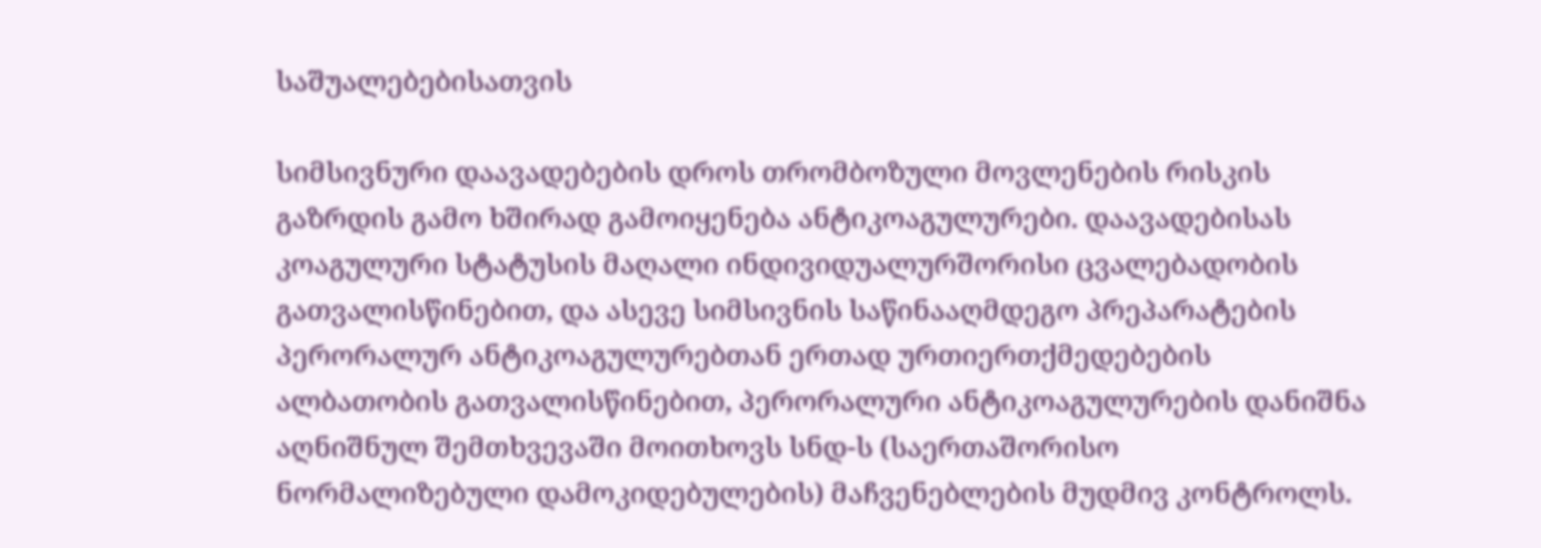საშუალებებისათვის

სიმსივნური დაავადებების დროს თრომბოზული მოვლენების რისკის გაზრდის გამო ხშირად გამოიყენება ანტიკოაგულურები. დაავადებისას კოაგულური სტატუსის მაღალი ინდივიდუალურშორისი ცვალებადობის გათვალისწინებით, და ასევე სიმსივნის საწინააღმდეგო პრეპარატების პერორალურ ანტიკოაგულურებთან ერთად ურთიერთქმედებების ალბათობის გათვალისწინებით, პერორალური ანტიკოაგულურების დანიშნა აღნიშნულ შემთხვევაში მოითხოვს სნდ-ს (საერთაშორისო ნორმალიზებული დამოკიდებულების) მაჩვენებლების მუდმივ კონტროლს.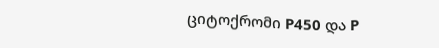ციტოქრომი P450 და P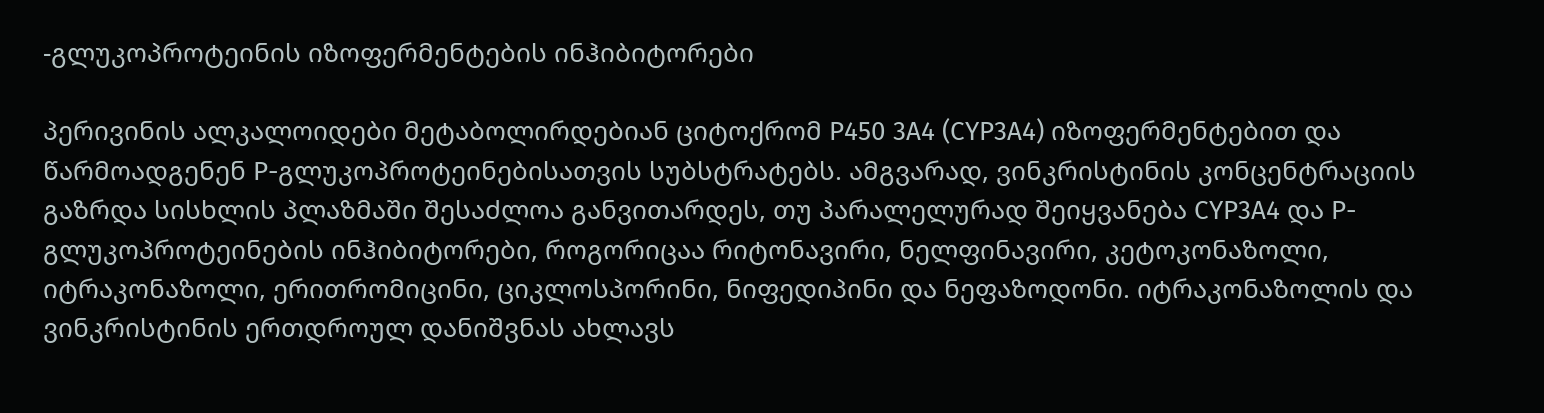-გლუკოპროტეინის იზოფერმენტების ინჰიბიტორები

პერივინის ალკალოიდები მეტაბოლირდებიან ციტოქრომ P450 3A4 (CYP3A4) იზოფერმენტებით და წარმოადგენენ P-გლუკოპროტეინებისათვის სუბსტრატებს. ამგვარად, ვინკრისტინის კონცენტრაციის გაზრდა სისხლის პლაზმაში შესაძლოა განვითარდეს, თუ პარალელურად შეიყვანება CYP3A4 და P-გლუკოპროტეინების ინჰიბიტორები, როგორიცაა რიტონავირი, ნელფინავირი, კეტოკონაზოლი, იტრაკონაზოლი, ერითრომიცინი, ციკლოსპორინი, ნიფედიპინი და ნეფაზოდონი. იტრაკონაზოლის და ვინკრისტინის ერთდროულ დანიშვნას ახლავს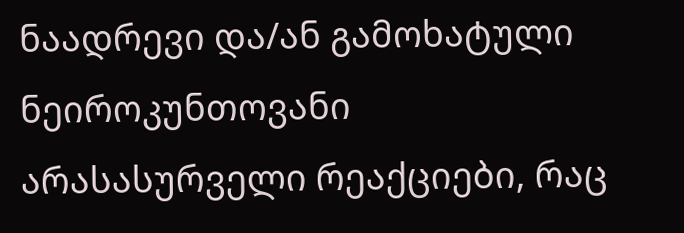ნაადრევი და/ან გამოხატული ნეიროკუნთოვანი არასასურველი რეაქციები, რაც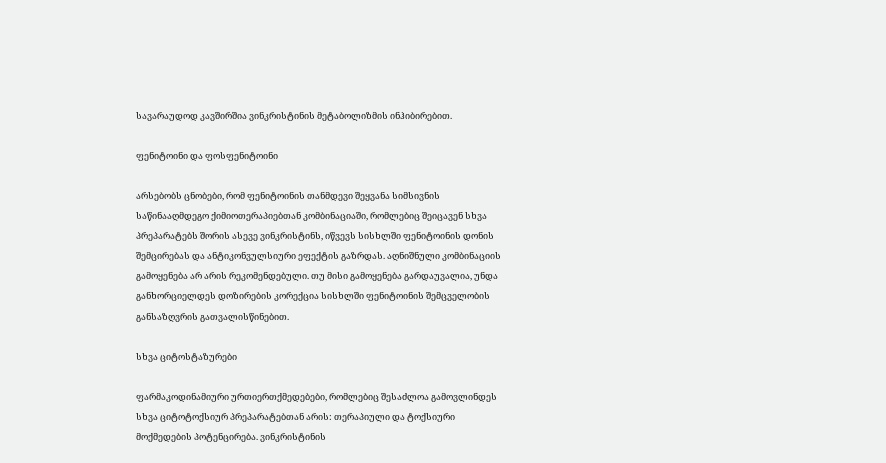სავარაუდოდ კავშირშია ვინკრისტინის მეტაბოლიზმის ინჰიბირებით.

ფენიტოინი და ფოსფენიტოინი

არსებობს ცნობები, რომ ფენიტოინის თანმდევი შეყვანა სიმსივნის საწინააღმდეგო ქიმიოთერაპიებთან კომბინაციაში, რომლებიც შეიცავენ სხვა პრეპარატებს შორის ასევე ვინკრისტინს, იწვევს სისხლში ფენიტოინის დონის შემცირებას და ანტიკონვულსიური ეფექტის გაზრდას. აღნიშნული კომბინაციის გამოყენება არ არის რეკომენდებული. თუ მისი გამოყენება გარდაუვალია, უნდა განხორციელდეს დოზირების კორექცია სისხლში ფენიტოინის შემცველობის განსაზღვრის გათვალისწინებით.

სხვა ციტოსტაზურები

ფარმაკოდინამიური ურთიერთქმედებები, რომლებიც შესაძლოა გამოვლინდეს სხვა ციტოტოქსიურ პრეპარატებთან არის: თერაპიული და ტოქსიური მოქმედების პოტენცირება. ვინკრისტინის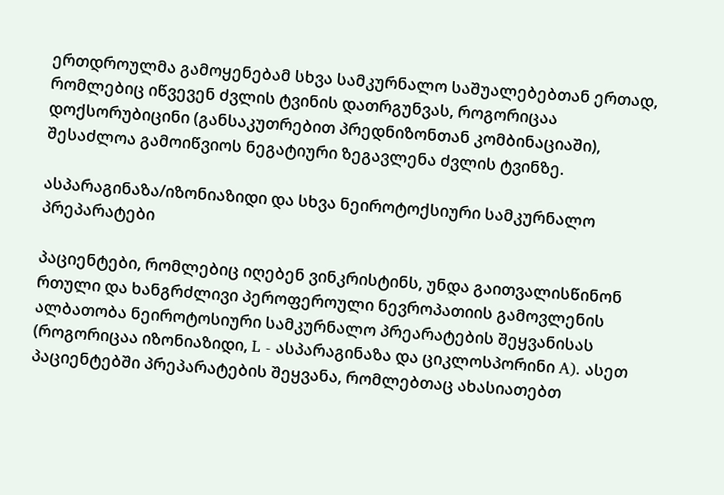ერთდროულმა გამოყენებამ სხვა სამკურნალო საშუალებებთან ერთად, რომლებიც იწვევენ ძვლის ტვინის დათრგუნვას, როგორიცაა დოქსორუბიცინი (განსაკუთრებით პრედნიზონთან კომბინაციაში), შესაძლოა გამოიწვიოს ნეგატიური ზეგავლენა ძვლის ტვინზე.

ასპარაგინაზა/იზონიაზიდი და სხვა ნეიროტოქსიური სამკურნალო პრეპარატები

პაციენტები, რომლებიც იღებენ ვინკრისტინს, უნდა გაითვალისწინონ რთული და ხანგრძლივი პეროფეროული ნევროპათიის გამოვლენის ალბათობა ნეიროტოსიური სამკურნალო პრეარატების შეყვანისას (როგორიცაა იზონიაზიდი, L - ასპარაგინაზა და ციკლოსპორინი A). ასეთ პაციენტებში პრეპარატების შეყვანა, რომლებთაც ახასიათებთ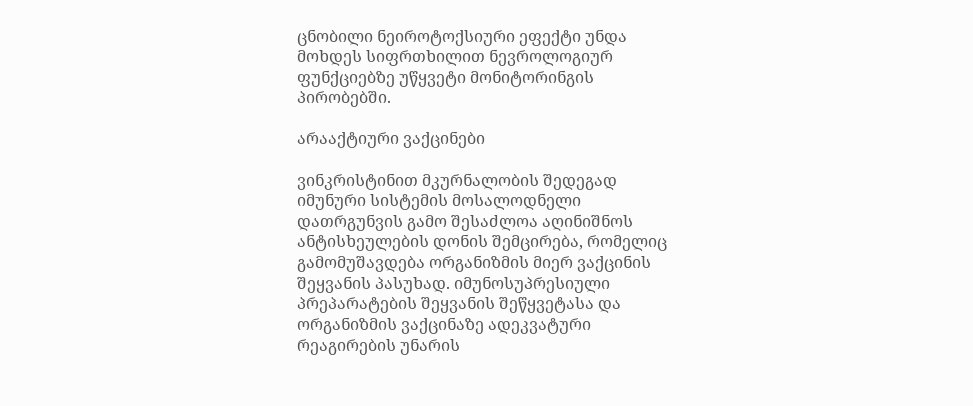ცნობილი ნეიროტოქსიური ეფექტი უნდა მოხდეს სიფრთხილით ნევროლოგიურ ფუნქციებზე უწყვეტი მონიტორინგის პირობებში.

არააქტიური ვაქცინები

ვინკრისტინით მკურნალობის შედეგად იმუნური სისტემის მოსალოდნელი დათრგუნვის გამო შესაძლოა აღინიშნოს ანტისხეულების დონის შემცირება, რომელიც გამომუშავდება ორგანიზმის მიერ ვაქცინის შეყვანის პასუხად. იმუნოსუპრესიული პრეპარატების შეყვანის შეწყვეტასა და ორგანიზმის ვაქცინაზე ადეკვატური რეაგირების უნარის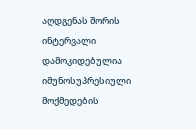აღდგენას შორის ინტერვალი დამოკიდებულია იმუნოსუპრესიული მოქმედების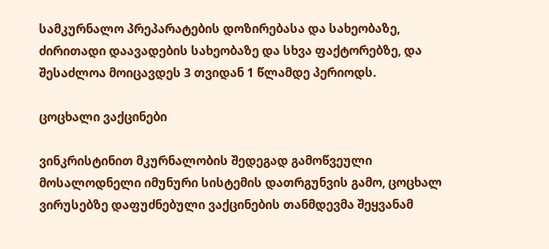სამკურნალო პრეპარატების დოზირებასა და სახეობაზე, ძირითადი დაავადების სახეობაზე და სხვა ფაქტორებზე, და შესაძლოა მოიცავდეს 3 თვიდან 1 წლამდე პერიოდს.

ცოცხალი ვაქცინები

ვინკრისტინით მკურნალობის შედეგად გამოწვეული მოსალოდნელი იმუნური სისტემის დათრგუნვის გამო, ცოცხალ ვირუსებზე დაფუძნებული ვაქცინების თანმდევმა შეყვანამ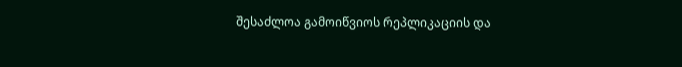შესაძლოა გამოიწვიოს რეპლიკაციის და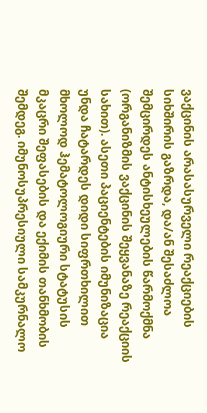ვაქცინის არასასურველი რეაქციების სიხშირის გაზრდა, და/ან შესაძლოა შემცირდეს ანტისხეულების წარმოქმნა (ორგანიზმის ვაქცინის შეყვანაზე რეაქციის სახით). ასეთი პაციენტების იმუნიზაცია უნდა ჩატარდეს დიდი სიფრთხილით მხოლოდ ჰემატოლოგიური სტატუსის მკაცრი შეფასების და ექიმის თანხმობის შემდეგ. იმუნოსუპრესიული სამკურნალო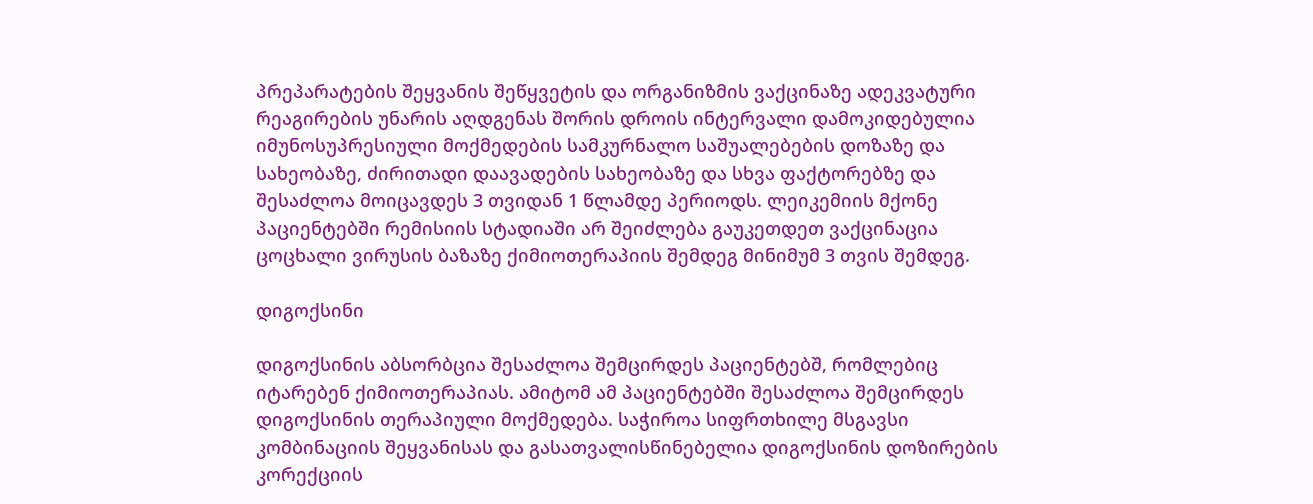პრეპარატების შეყვანის შეწყვეტის და ორგანიზმის ვაქცინაზე ადეკვატური რეაგირების უნარის აღდგენას შორის დროის ინტერვალი დამოკიდებულია იმუნოსუპრესიული მოქმედების სამკურნალო საშუალებების დოზაზე და სახეობაზე, ძირითადი დაავადების სახეობაზე და სხვა ფაქტორებზე და შესაძლოა მოიცავდეს 3 თვიდან 1 წლამდე პერიოდს. ლეიკემიის მქონე პაციენტებში რემისიის სტადიაში არ შეიძლება გაუკეთდეთ ვაქცინაცია ცოცხალი ვირუსის ბაზაზე ქიმიოთერაპიის შემდეგ მინიმუმ 3 თვის შემდეგ.

დიგოქსინი

დიგოქსინის აბსორბცია შესაძლოა შემცირდეს პაციენტებშ, რომლებიც იტარებენ ქიმიოთერაპიას. ამიტომ ამ პაციენტებში შესაძლოა შემცირდეს დიგოქსინის თერაპიული მოქმედება. საჭიროა სიფრთხილე მსგავსი კომბინაციის შეყვანისას და გასათვალისწინებელია დიგოქსინის დოზირების კორექციის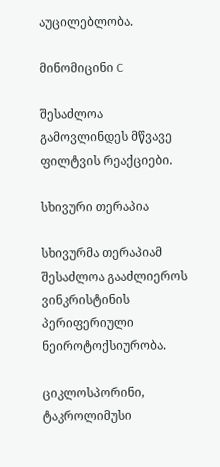აუცილებლობა.

მინომიცინი C

შესაძლოა გამოვლინდეს მწვავე ფილტვის რეაქციები.

სხივური თერაპია

სხივურმა თერაპიამ შესაძლოა გააძლიეროს ვინკრისტინის პერიფერიული ნეიროტოქსიურობა.

ციკლოსპორინი, ტაკროლიმუსი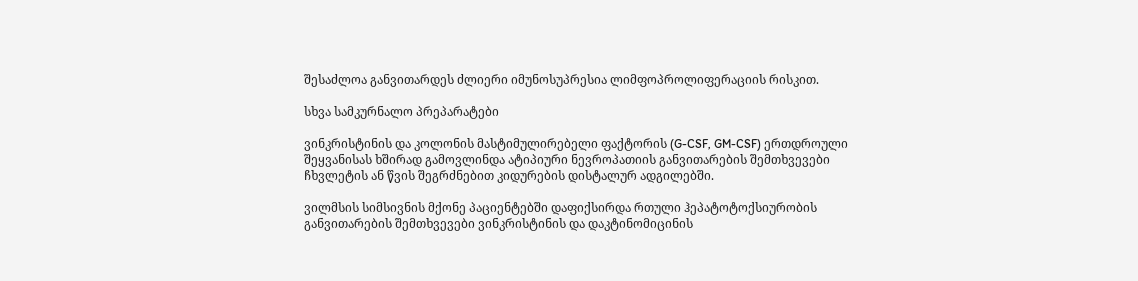შესაძლოა განვითარდეს ძლიერი იმუნოსუპრესია ლიმფოპროლიფერაციის რისკით.

სხვა სამკურნალო პრეპარატები

ვინკრისტინის და კოლონის მასტიმულირებელი ფაქტორის (G-CSF, GM-CSF) ერთდროული შეყვანისას ხშირად გამოვლინდა ატიპიური ნევროპათიის განვითარების შემთხვევები ჩხვლეტის ან წვის შეგრძნებით კიდურების დისტალურ ადგილებში.

ვილმსის სიმსივნის მქონე პაციენტებში დაფიქსირდა რთული ჰეპატოტოქსიურობის განვითარების შემთხვევები ვინკრისტინის და დაკტინომიცინის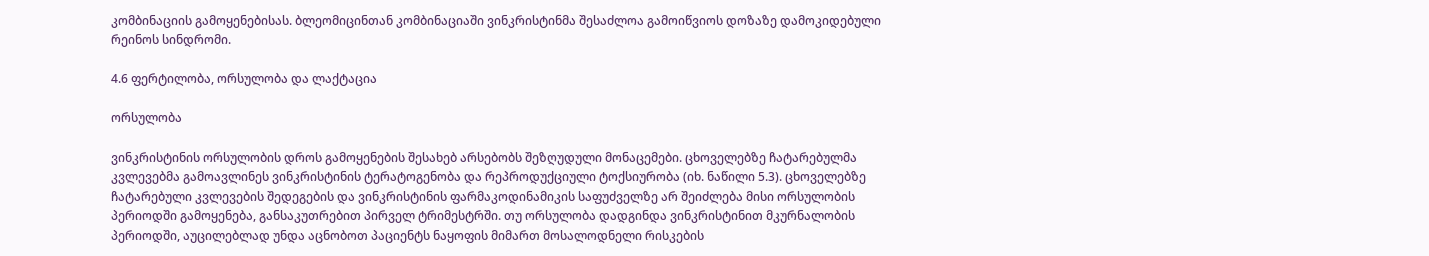კომბინაციის გამოყენებისას. ბლეომიცინთან კომბინაციაში ვინკრისტინმა შესაძლოა გამოიწვიოს დოზაზე დამოკიდებული რეინოს სინდრომი.

4.6 ფერტილობა, ორსულობა და ლაქტაცია

ორსულობა

ვინკრისტინის ორსულობის დროს გამოყენების შესახებ არსებობს შეზღუდული მონაცემები. ცხოველებზე ჩატარებულმა კვლევებმა გამოავლინეს ვინკრისტინის ტერატოგენობა და რეპროდუქციული ტოქსიურობა (იხ. ნაწილი 5.3). ცხოველებზე ჩატარებული კვლევების შედეგების და ვინკრისტინის ფარმაკოდინამიკის საფუძველზე არ შეიძლება მისი ორსულობის პერიოდში გამოყენება, განსაკუთრებით პირველ ტრიმესტრში. თუ ორსულობა დადგინდა ვინკრისტინით მკურნალობის პერიოდში, აუცილებლად უნდა აცნობოთ პაციენტს ნაყოფის მიმართ მოსალოდნელი რისკების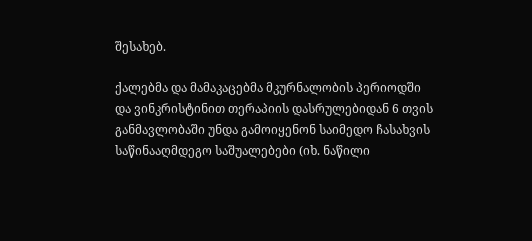შესახებ.

ქალებმა და მამაკაცებმა მკურნალობის პერიოდში და ვინკრისტინით თერაპიის დასრულებიდან 6 თვის განმავლობაში უნდა გამოიყენონ საიმედო ჩასახვის საწინააღმდეგო საშუალებები (იხ. ნაწილი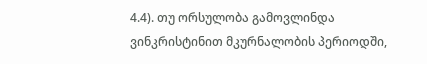4.4). თუ ორსულობა გამოვლინდა ვინკრისტინით მკურნალობის პერიოდში,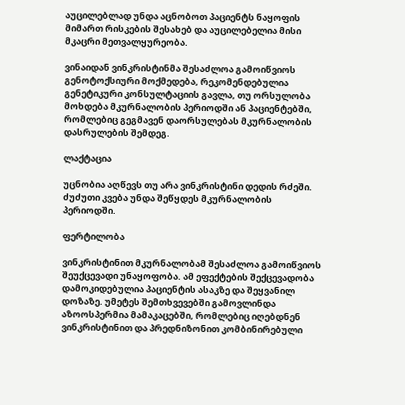აუცილებლად უნდა აცნობოთ პაციენტს ნაყოფის მიმართ რისკების შესახებ და აუცილებელია მისი მკაცრი მეთვალყურეობა.

ვინაიდან ვინკრისტინმა შესაძლოა გამოიწვიოს გენოტოქსიური მოქმედება, რეკომენდებულია გენეტიკური კონსულტაციის გავლა, თუ ორსულობა მოხდება მკურნალობის პერიოდში ან პაციენტებში, რომლებიც გეგმავენ დაორსულებას მკურნალობის დასრულების შემდეგ.

ლაქტაცია

უცნობია აღწევს თუ არა ვინკრისტინი დედის რძეში. ძუძუთი კვება უნდა შეწყდეს მკურნალობის პერიოდში.

ფერტილობა

ვინკრისტინით მკურნალობამ შესაძლოა გამოიწვიოს შეუქცევადი უნაყოფობა. ამ ეფექტების შექცევადობა დამოკიდებულია პაციენტის ასაკზე და შეყვანილ დოზაზე. უმეტეს შემთხვევებში გამოვლინდა აზოოსპერმია მამაკაცებში, რომლებიც იღებდნენ ვინკრისტინით და პრედნიზონით კომბინირებული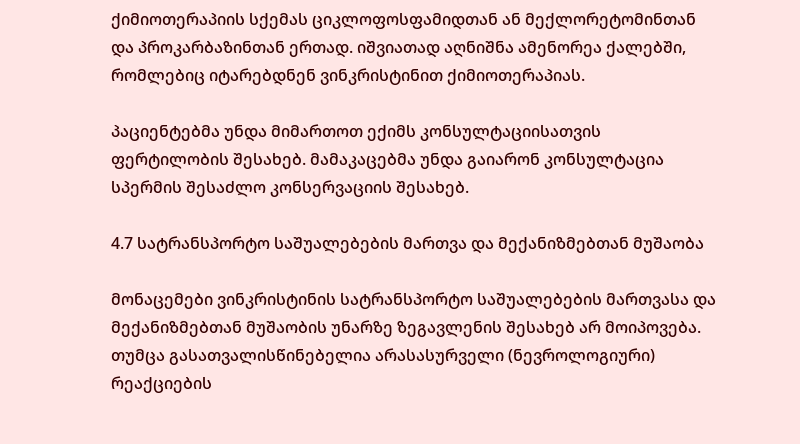ქიმიოთერაპიის სქემას ციკლოფოსფამიდთან ან მექლორეტომინთან და პროკარბაზინთან ერთად. იშვიათად აღნიშნა ამენორეა ქალებში, რომლებიც იტარებდნენ ვინკრისტინით ქიმიოთერაპიას.

პაციენტებმა უნდა მიმართოთ ექიმს კონსულტაციისათვის ფერტილობის შესახებ. მამაკაცებმა უნდა გაიარონ კონსულტაცია სპერმის შესაძლო კონსერვაციის შესახებ.

4.7 სატრანსპორტო საშუალებების მართვა და მექანიზმებთან მუშაობა

მონაცემები ვინკრისტინის სატრანსპორტო საშუალებების მართვასა და მექანიზმებთან მუშაობის უნარზე ზეგავლენის შესახებ არ მოიპოვება. თუმცა გასათვალისწინებელია არასასურველი (ნევროლოგიური) რეაქციების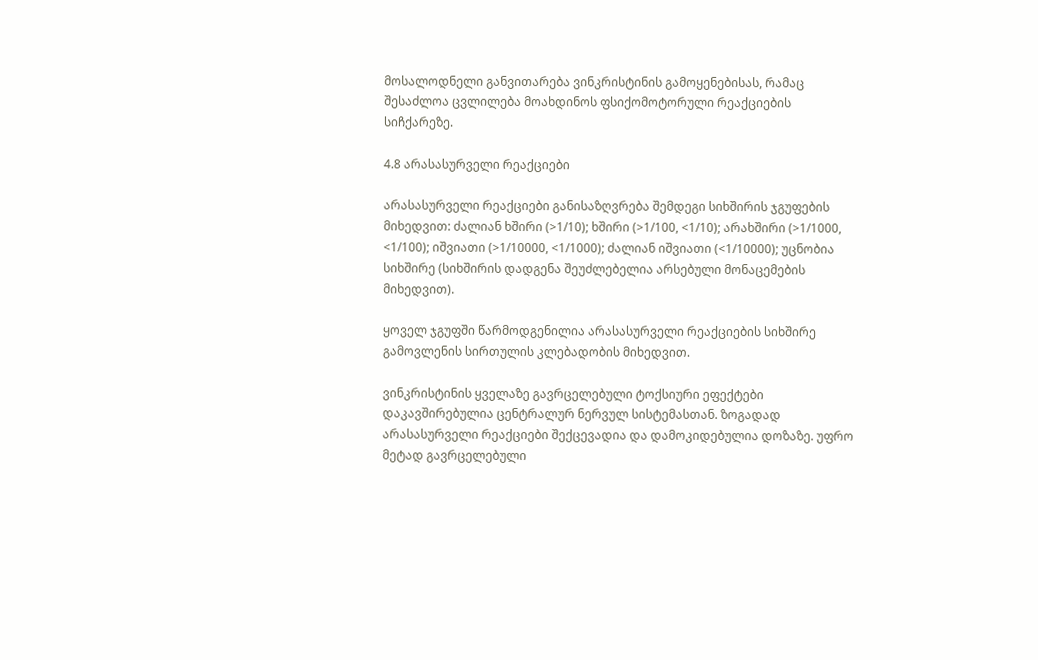მოსალოდნელი განვითარება ვინკრისტინის გამოყენებისას, რამაც შესაძლოა ცვლილება მოახდინოს ფსიქომოტორული რეაქციების სიჩქარეზე.

4.8 არასასურველი რეაქციები

არასასურველი რეაქციები განისაზღვრება შემდეგი სიხშირის ჯგუფების მიხედვით: ძალიან ხშირი (>1/10); ხშირი (>1/100, <1/10); არახშირი (>1/1000, <1/100); იშვიათი (>1/10000, <1/1000); ძალიან იშვიათი (<1/10000); უცნობია სიხშირე (სიხშირის დადგენა შეუძლებელია არსებული მონაცემების მიხედვით).

ყოველ ჯგუფში წარმოდგენილია არასასურველი რეაქციების სიხშირე გამოვლენის სირთულის კლებადობის მიხედვით.

ვინკრისტინის ყველაზე გავრცელებული ტოქსიური ეფექტები დაკავშირებულია ცენტრალურ ნერვულ სისტემასთან. ზოგადად არასასურველი რეაქციები შექცევადია და დამოკიდებულია დოზაზე. უფრო მეტად გავრცელებული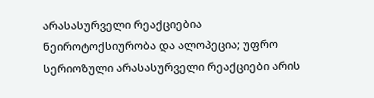არასასურველი რეაქციებია ნეიროტოქსიურობა და ალოპეცია; უფრო სერიოზული არასასურველი რეაქციები არის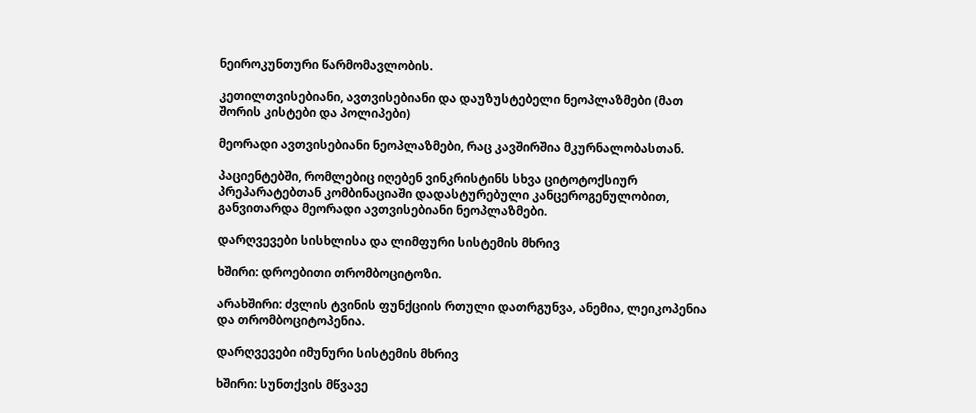ნეიროკუნთური წარმომავლობის.

კეთილთვისებიანი, ავთვისებიანი და დაუზუსტებელი ნეოპლაზმები (მათ შორის კისტები და პოლიპები)

მეორადი ავთვისებიანი ნეოპლაზმები, რაც კავშირშია მკურნალობასთან.

პაციენტებში, რომლებიც იღებენ ვინკრისტინს სხვა ციტოტოქსიურ პრეპარატებთან კომბინაციაში დადასტურებული კანცეროგენულობით, განვითარდა მეორადი ავთვისებიანი ნეოპლაზმები.

დარღვევები სისხლისა და ლიმფური სისტემის მხრივ

ხშირი: დროებითი თრომბოციტოზი.

არახშირი: ძვლის ტვინის ფუნქციის რთული დათრგუნვა, ანემია, ლეიკოპენია და თრომბოციტოპენია.

დარღვევები იმუნური სისტემის მხრივ

ხშირი: სუნთქვის მწვავე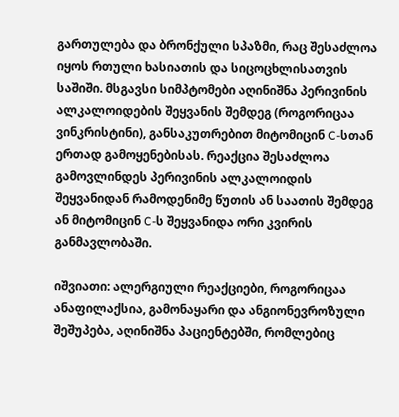გართულება და ბრონქული სპაზმი, რაც შესაძლოა იყოს რთული ხასიათის და სიცოცხლისათვის საშიში. მსგავსი სიმპტომები აღინიშნა პერივინის ალკალოიდების შეყვანის შემდეგ (როგორიცაა ვინკრისტინი), განსაკუთრებით მიტომიცინ C-სთან ერთად გამოყენებისას. რეაქცია შესაძლოა გამოვლინდეს პერივინის ალკალოიდის შეყვანიდან რამოდენიმე წუთის ან საათის შემდეგ ან მიტომიცინ C-ს შეყვანიდა ორი კვირის განმავლობაში.

იშვიათი: ალერგიული რეაქციები, როგორიცაა ანაფილაქსია, გამონაყარი და ანგიონევროზული შეშუპება, აღინიშნა პაციენტებში, რომლებიც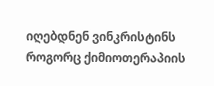იღებდნენ ვინკრისტინს როგორც ქიმიოთერაპიის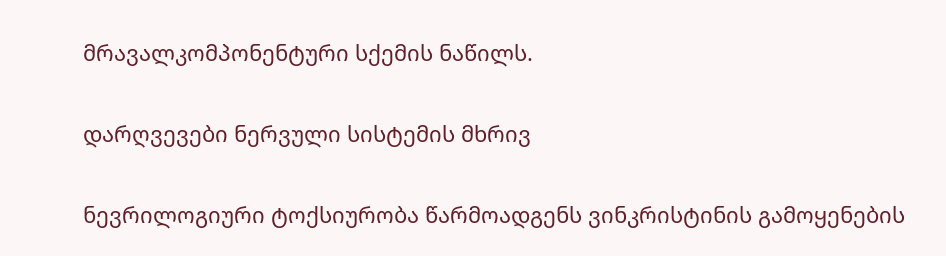მრავალკომპონენტური სქემის ნაწილს.

დარღვევები ნერვული სისტემის მხრივ

ნევრილოგიური ტოქსიურობა წარმოადგენს ვინკრისტინის გამოყენების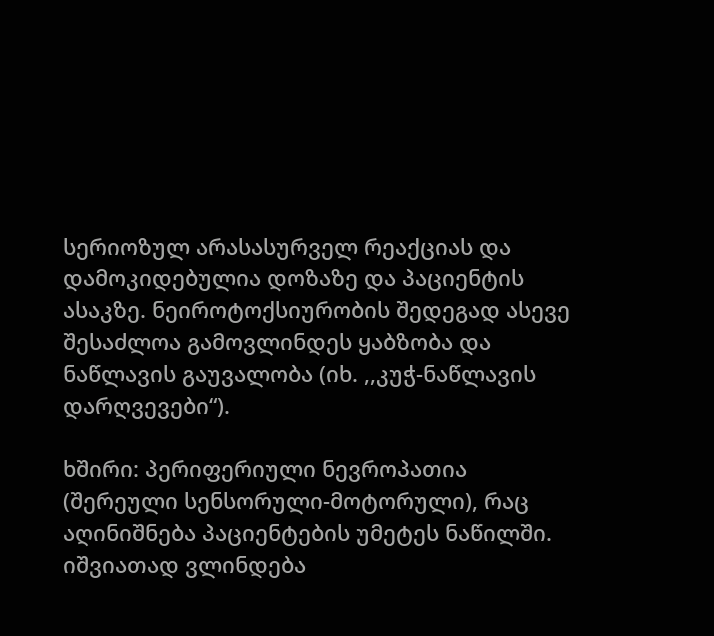სერიოზულ არასასურველ რეაქციას და დამოკიდებულია დოზაზე და პაციენტის ასაკზე. ნეიროტოქსიურობის შედეგად ასევე შესაძლოა გამოვლინდეს ყაბზობა და ნაწლავის გაუვალობა (იხ. ,,კუჭ-ნაწლავის დარღვევები“).

ხშირი: პერიფერიული ნევროპათია (შერეული სენსორული-მოტორული), რაც აღინიშნება პაციენტების უმეტეს ნაწილში. იშვიათად ვლინდება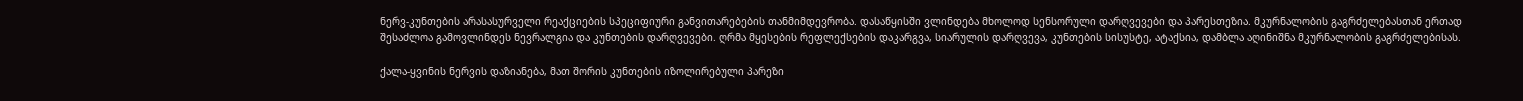ნერვ-კუნთების არასასურველი რეაქციების სპეციფიური განვითარებების თანმიმდევრობა. დასაწყისში ვლინდება მხოლოდ სენსორული დარღვევები და პარესთეზია. მკურნალობის გაგრძელებასთან ერთად შესაძლოა გამოვლინდეს ნევრალგია და კუნთების დარღვევები. ღრმა მყესების რეფლექსების დაკარგვა, სიარულის დარღვევა, კუნთების სისუსტე, ატაქსია, დამბლა აღინიშნა მკურნალობის გაგრძელებისას.

ქალა-ყვინის ნერვის დაზიანება, მათ შორის კუნთების იზოლირებული პარეზი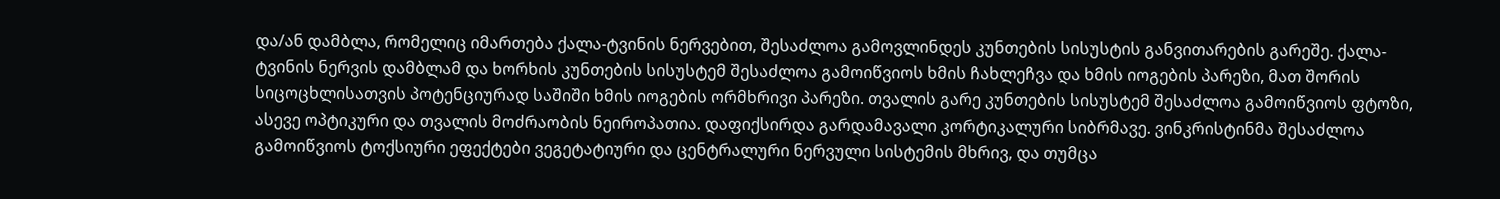და/ან დამბლა, რომელიც იმართება ქალა-ტვინის ნერვებით, შესაძლოა გამოვლინდეს კუნთების სისუსტის განვითარების გარეშე. ქალა-ტვინის ნერვის დამბლამ და ხორხის კუნთების სისუსტემ შესაძლოა გამოიწვიოს ხმის ჩახლეჩვა და ხმის იოგების პარეზი, მათ შორის სიცოცხლისათვის პოტენციურად საშიში ხმის იოგების ორმხრივი პარეზი. თვალის გარე კუნთების სისუსტემ შესაძლოა გამოიწვიოს ფტოზი, ასევე ოპტიკური და თვალის მოძრაობის ნეიროპათია. დაფიქსირდა გარდამავალი კორტიკალური სიბრმავე. ვინკრისტინმა შესაძლოა გამოიწვიოს ტოქსიური ეფექტები ვეგეტატიური და ცენტრალური ნერვული სისტემის მხრივ, და თუმცა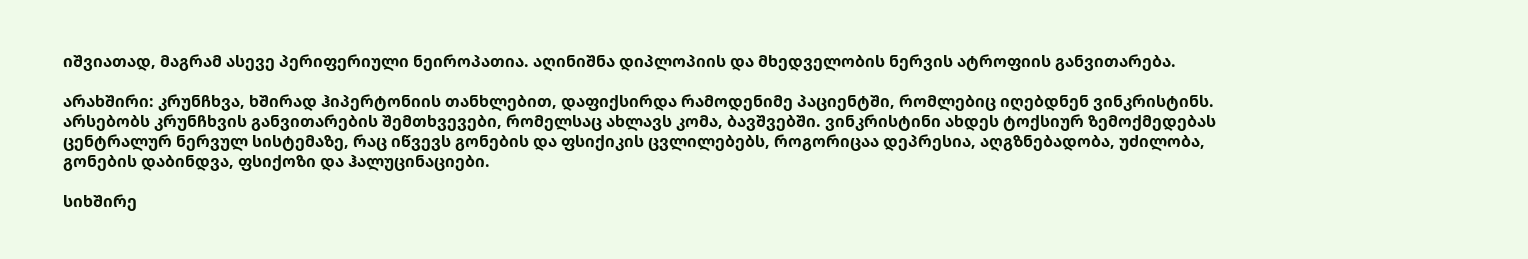იშვიათად, მაგრამ ასევე პერიფერიული ნეიროპათია. აღინიშნა დიპლოპიის და მხედველობის ნერვის ატროფიის განვითარება.

არახშირი: კრუნჩხვა, ხშირად ჰიპერტონიის თანხლებით, დაფიქსირდა რამოდენიმე პაციენტში, რომლებიც იღებდნენ ვინკრისტინს. არსებობს კრუნჩხვის განვითარების შემთხვევები, რომელსაც ახლავს კომა, ბავშვებში. ვინკრისტინი ახდეს ტოქსიურ ზემოქმედებას ცენტრალურ ნერვულ სისტემაზე, რაც იწვევს გონების და ფსიქიკის ცვლილებებს, როგორიცაა დეპრესია, აღგზნებადობა, უძილობა, გონების დაბინდვა, ფსიქოზი და ჰალუცინაციები.

სიხშირე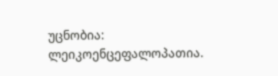უცნობია: ლეიკოენცეფალოპათია.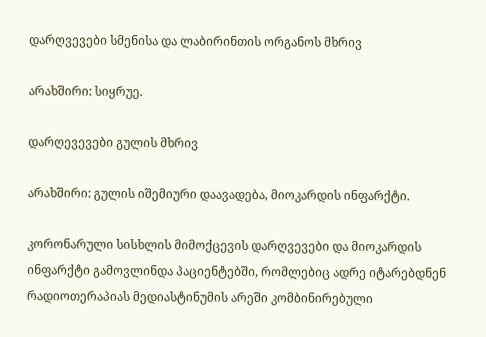დარღვევები სმენისა და ლაბირინთის ორგანოს მხრივ

არახშირი: სიყრუე.

დარღევევები გულის მხრივ

არახშირი: გულის იშემიური დაავადება, მიოკარდის ინფარქტი.

კორონარული სისხლის მიმოქცევის დარღვევები და მიოკარდის ინფარქტი გამოვლინდა პაციენტებში, რომლებიც ადრე იტარებდნენ რადიოთერაპიას მედიასტინუმის არეში კომბინირებული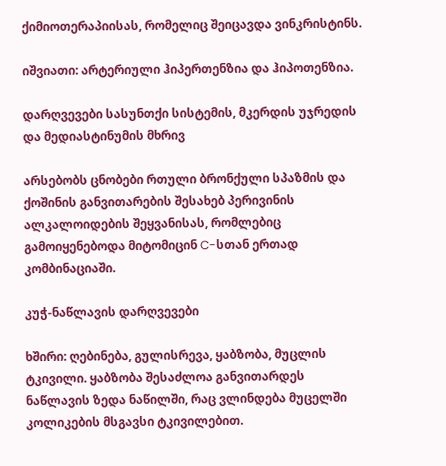ქიმიოთერაპიისას, რომელიც შეიცავდა ვინკრისტინს.

იშვიათი: არტერიული ჰიპერთენზია და ჰიპოთენზია.

დარღვევები სასუნთქი სისტემის, მკერდის უჯრედის და მედიასტინუმის მხრივ

არსებობს ცნობები რთული ბრონქული სპაზმის და ქოშინის განვითარების შესახებ პერივინის ალკალოიდების შეყვანისას, რომლებიც გამოიყენებოდა მიტომიცინ C-სთან ერთად კომბინაციაში.

კუჭ-ნაწლავის დარღვევები

ხშირი: ღებინება, გულისრევა, ყაბზობა, მუცლის ტკივილი. ყაბზობა შესაძლოა განვითარდეს ნაწლავის ზედა ნაწილში, რაც ვლინდება მუცელში კოლიკების მსგავსი ტკივილებით.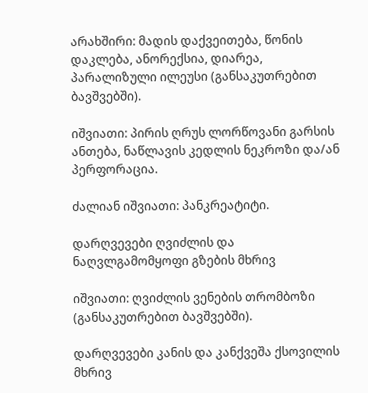არახშირი: მადის დაქვეითება, წონის დაკლება, ანორექსია, დიარეა, პარალიზული ილეუსი (განსაკუთრებით ბავშვებში).

იშვიათი: პირის ღრუს ლორწოვანი გარსის ანთება, ნაწლავის კედლის ნეკროზი და/ან პერფორაცია.

ძალიან იშვიათი: პანკრეატიტი.

დარღვევები ღვიძლის და ნაღვლგამომყოფი გზების მხრივ

იშვიათი: ღვიძლის ვენების თრომბოზი (განსაკუთრებით ბავშვებში).

დარღვევები კანის და კანქვეშა ქსოვილის მხრივ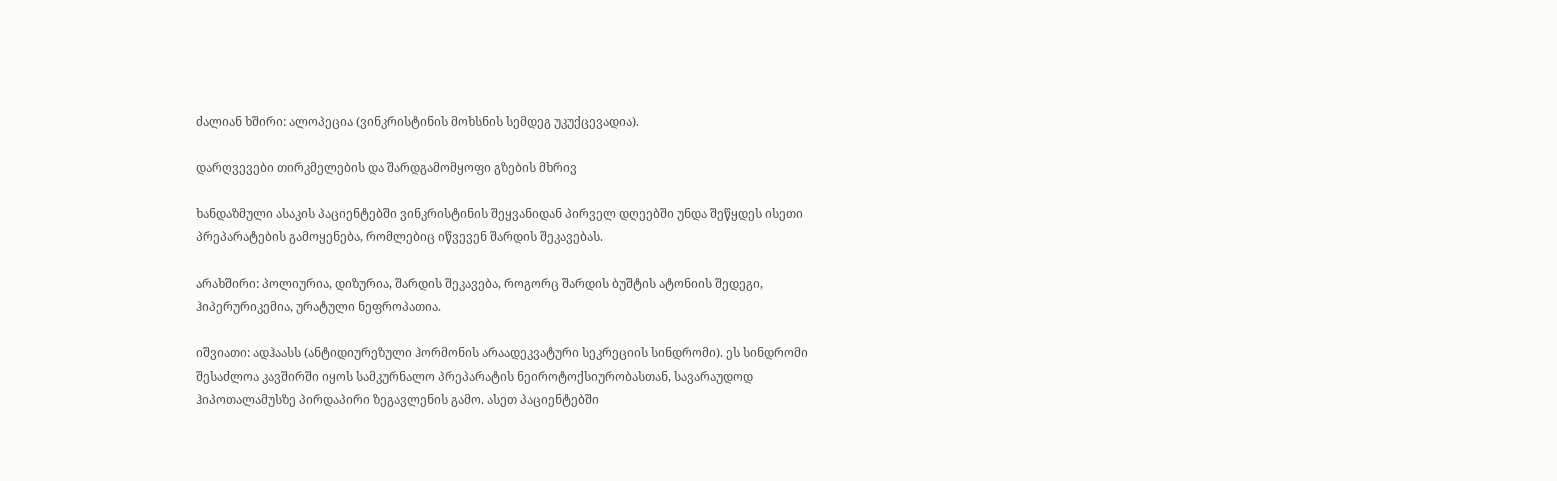ძალიან ხშირი: ალოპეცია (ვინკრისტინის მოხსნის სემდეგ უკუქცევადია).

დარღვევები თირკმელების და შარდგამომყოფი გზების მხრივ

ხანდაზმული ასაკის პაციენტებში ვინკრისტინის შეყვანიდან პირველ დღეებში უნდა შეწყდეს ისეთი პრეპარატების გამოყენება, რომლებიც იწვევენ შარდის შეკავებას.

არახშირი: პოლიურია, დიზურია, შარდის შეკავება, როგორც შარდის ბუშტის ატონიის შედეგი, ჰიპერურიკემია, ურატული ნეფროპათია.

იშვიათი: ადჰაასს (ანტიდიურეზული ჰორმონის არაადეკვატური სეკრეციის სინდრომი). ეს სინდრომი შესაძლოა კავშირში იყოს სამკურნალო პრეპარატის ნეიროტოქსიურობასთან, სავარაუდოდ ჰიპოთალამუსზე პირდაპირი ზეგავლენის გამო. ასეთ პაციენტებში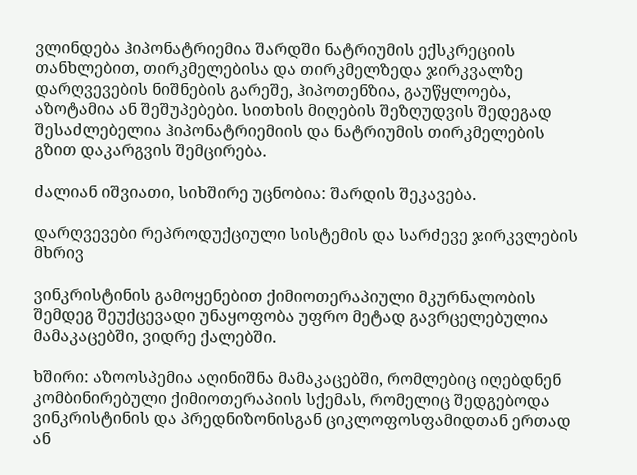ვლინდება ჰიპონატრიემია შარდში ნატრიუმის ექსკრეციის თანხლებით, თირკმელებისა და თირკმელზედა ჯირკვალზე დარღვევების ნიშნების გარეშე, ჰიპოთენზია, გაუწყლოება, აზოტამია ან შეშუპებები. სითხის მიღების შეზღუდვის შედეგად შესაძლებელია ჰიპონატრიემიის და ნატრიუმის თირკმელების გზით დაკარგვის შემცირება.

ძალიან იშვიათი, სიხშირე უცნობია: შარდის შეკავება.

დარღვევები რეპროდუქციული სისტემის და სარძევე ჯირკვლების მხრივ

ვინკრისტინის გამოყენებით ქიმიოთერაპიული მკურნალობის შემდეგ შეუქცევადი უნაყოფობა უფრო მეტად გავრცელებულია მამაკაცებში, ვიდრე ქალებში.

ხშირი: აზოოსპემია აღინიშნა მამაკაცებში, რომლებიც იღებდნენ კომბინირებული ქიმიოთერაპიის სქემას, რომელიც შედგებოდა ვინკრისტინის და პრედნიზონისგან ციკლოფოსფამიდთან ერთად ან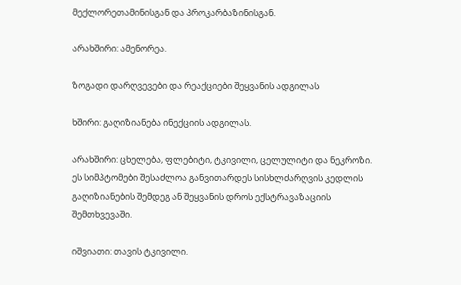მექლორეთამინისგან და პროკარბაზინისგან.

არახშირი: ამენორეა.

ზოგადი დარღვევები და რეაქციები შეყვანის ადგილას

ხშირი: გაღიზიანება ინექციის ადგილას.

არახშირი: ცხელება, ფლებიტი, ტკივილი, ცელულიტი და ნეკროზი. ეს სიმპტომები შესაძლოა განვითარდეს სისხლძარღვის კედლის გაღიზიანების შემდეგ ან შეყვანის დროს ექსტრავაზაციის შემთხვევაში.

იშვიათი: თავის ტკივილი.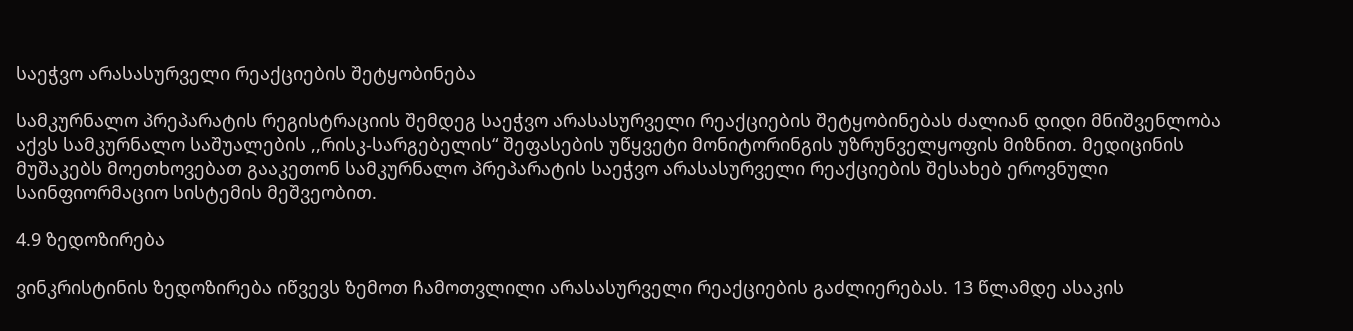საეჭვო არასასურველი რეაქციების შეტყობინება

სამკურნალო პრეპარატის რეგისტრაციის შემდეგ საეჭვო არასასურველი რეაქციების შეტყობინებას ძალიან დიდი მნიშვენლობა აქვს სამკურნალო საშუალების ,,რისკ-სარგებელის“ შეფასების უწყვეტი მონიტორინგის უზრუნველყოფის მიზნით. მედიცინის მუშაკებს მოეთხოვებათ გააკეთონ სამკურნალო პრეპარატის საეჭვო არასასურველი რეაქციების შესახებ ეროვნული საინფიორმაციო სისტემის მეშვეობით.

4.9 ზედოზირება

ვინკრისტინის ზედოზირება იწვევს ზემოთ ჩამოთვლილი არასასურველი რეაქციების გაძლიერებას. 13 წლამდე ასაკის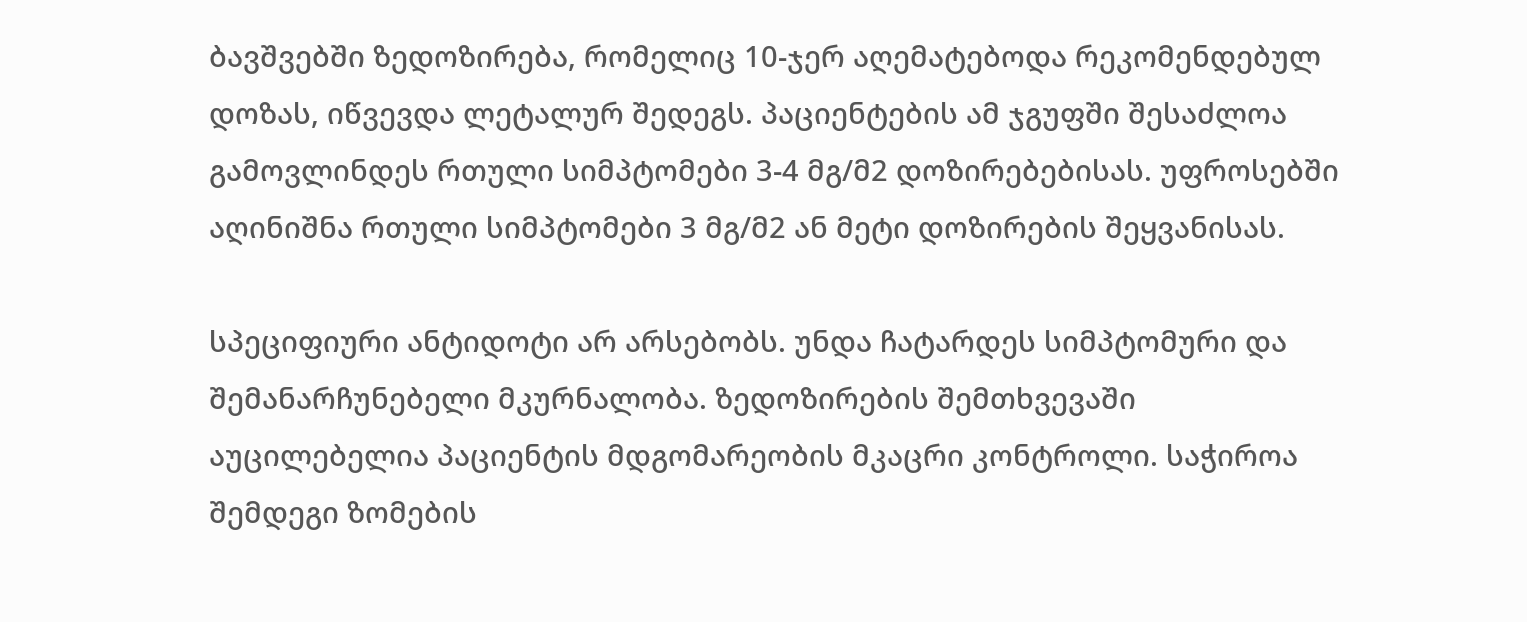ბავშვებში ზედოზირება, რომელიც 10-ჯერ აღემატებოდა რეკომენდებულ დოზას, იწვევდა ლეტალურ შედეგს. პაციენტების ამ ჯგუფში შესაძლოა გამოვლინდეს რთული სიმპტომები 3-4 მგ/მ2 დოზირებებისას. უფროსებში აღინიშნა რთული სიმპტომები 3 მგ/მ2 ან მეტი დოზირების შეყვანისას.

სპეციფიური ანტიდოტი არ არსებობს. უნდა ჩატარდეს სიმპტომური და შემანარჩუნებელი მკურნალობა. ზედოზირების შემთხვევაში აუცილებელია პაციენტის მდგომარეობის მკაცრი კონტროლი. საჭიროა შემდეგი ზომების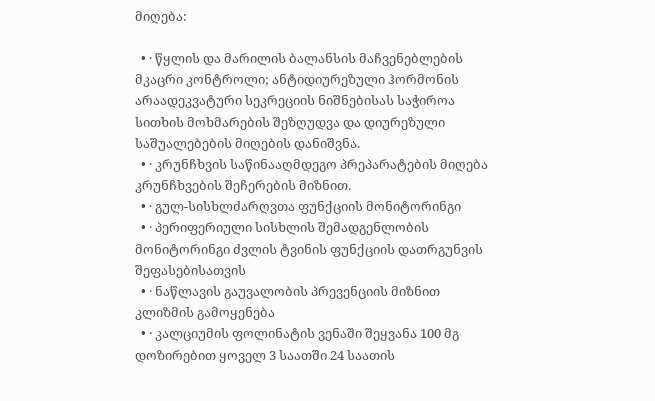მიღება:

  • · წყლის და მარილის ბალანსის მაჩვენებლების მკაცრი კონტროლი; ანტიდიურეზული ჰორმონის არაადეკვატური სეკრეციის ნიშნებისას საჭიროა სითხის მოხმარების შეზღუდვა და დიურეზული საშუალებების მიღების დანიშვნა.
  • · კრუნჩხვის საწინააღმდეგო პრეპარატების მიღება კრუნჩხვების შეჩერების მიზნით.
  • · გულ-სისხლძარღვთა ფუნქციის მონიტორინგი
  • · პერიფერიული სისხლის შემადგენლობის მონიტორინგი ძვლის ტვინის ფუნქციის დათრგუნვის შეფასებისათვის
  • · ნაწლავის გაუვალობის პრევენციის მიზნით კლიზმის გამოყენება
  • · კალციუმის ფოლინატის ვენაში შეყვანა 100 მგ დოზირებით ყოველ 3 საათში 24 საათის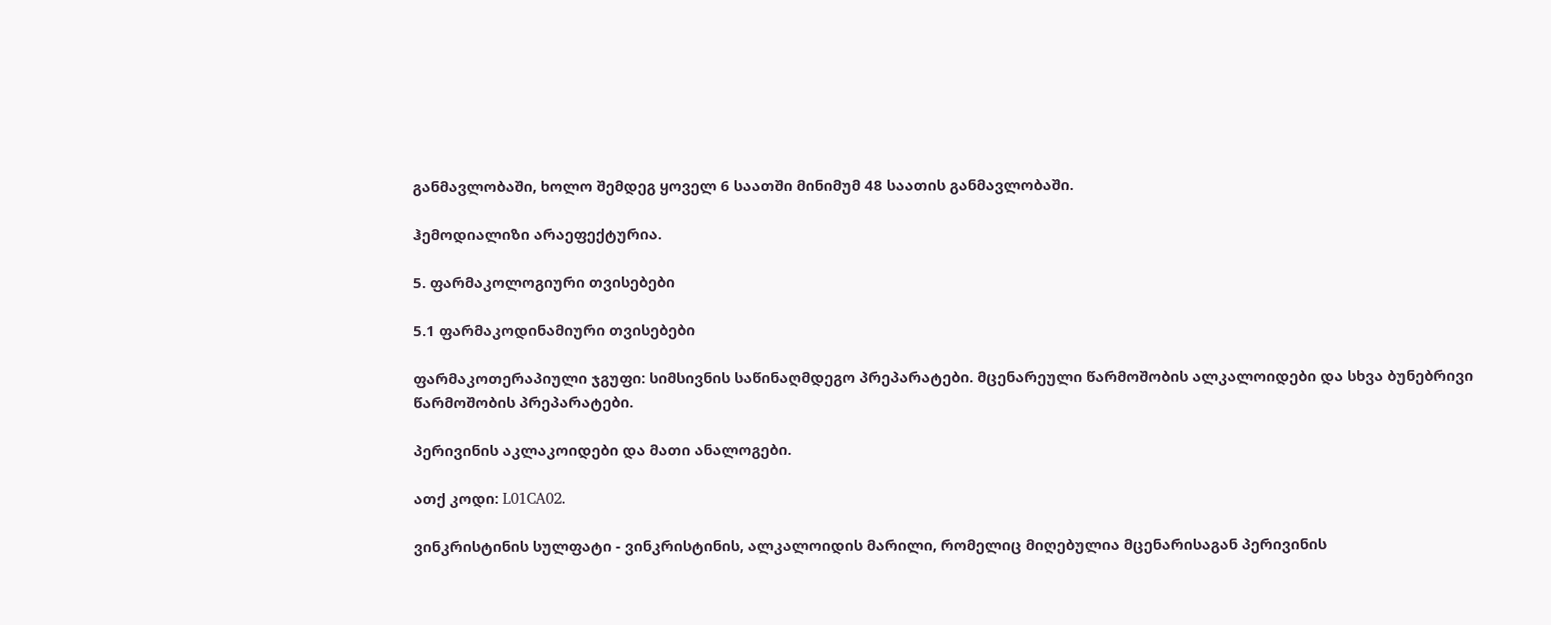განმავლობაში, ხოლო შემდეგ ყოველ 6 საათში მინიმუმ 48 საათის განმავლობაში.

ჰემოდიალიზი არაეფექტურია.

5. ფარმაკოლოგიური თვისებები

5.1 ფარმაკოდინამიური თვისებები

ფარმაკოთერაპიული ჯგუფი: სიმსივნის საწინაღმდეგო პრეპარატები. მცენარეული წარმოშობის ალკალოიდები და სხვა ბუნებრივი წარმოშობის პრეპარატები.

პერივინის აკლაკოიდები და მათი ანალოგები.

ათქ კოდი: L01CA02.

ვინკრისტინის სულფატი - ვინკრისტინის, ალკალოიდის მარილი, რომელიც მიღებულია მცენარისაგან პერივინის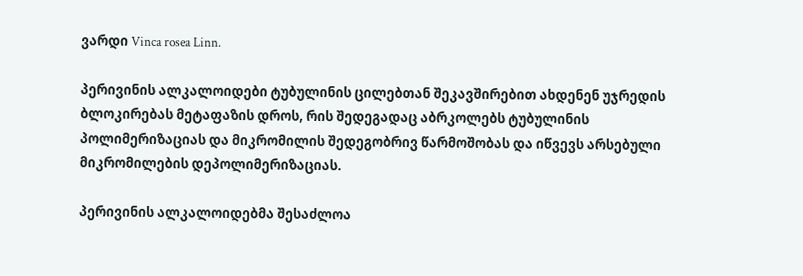ვარდი Vinca rosea Linn.

პერივინის ალკალოიდები ტუბულინის ცილებთან შეკავშირებით ახდენენ უჯრედის ბლოკირებას მეტაფაზის დროს, რის შედეგადაც აბრკოლებს ტუბულინის პოლიმერიზაციას და მიკრომილის შედეგობრივ წარმოშობას და იწვევს არსებული მიკრომილების დეპოლიმერიზაციას.

პერივინის ალკალოიდებმა შესაძლოა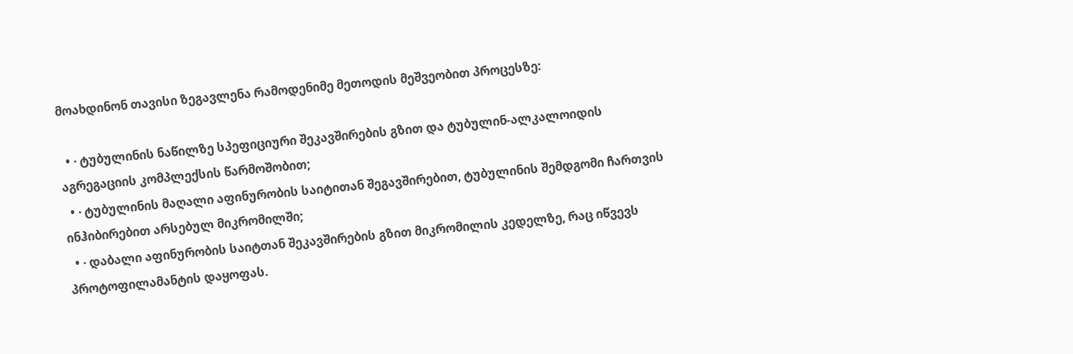მოახდინონ თავისი ზეგავლენა რამოდენიმე მეთოდის მეშვეობით პროცესზე:

  • · ტუბულინის ნაწილზე სპეფიციური შეკავშირების გზით და ტუბულინ-ალკალოიდის აგრეგაციის კომპლექსის წარმოშობით;
  • · ტუბულინის მაღალი აფინურობის საიტითან შეგავშირებით, ტუბულინის შემდგომი ჩართვის ინჰიბირებით არსებულ მიკრომილში;
  • · დაბალი აფინურობის საიტთან შეკავშირების გზით მიკრომილის კედელზე, რაც იწვევს პროტოფილამანტის დაყოფას.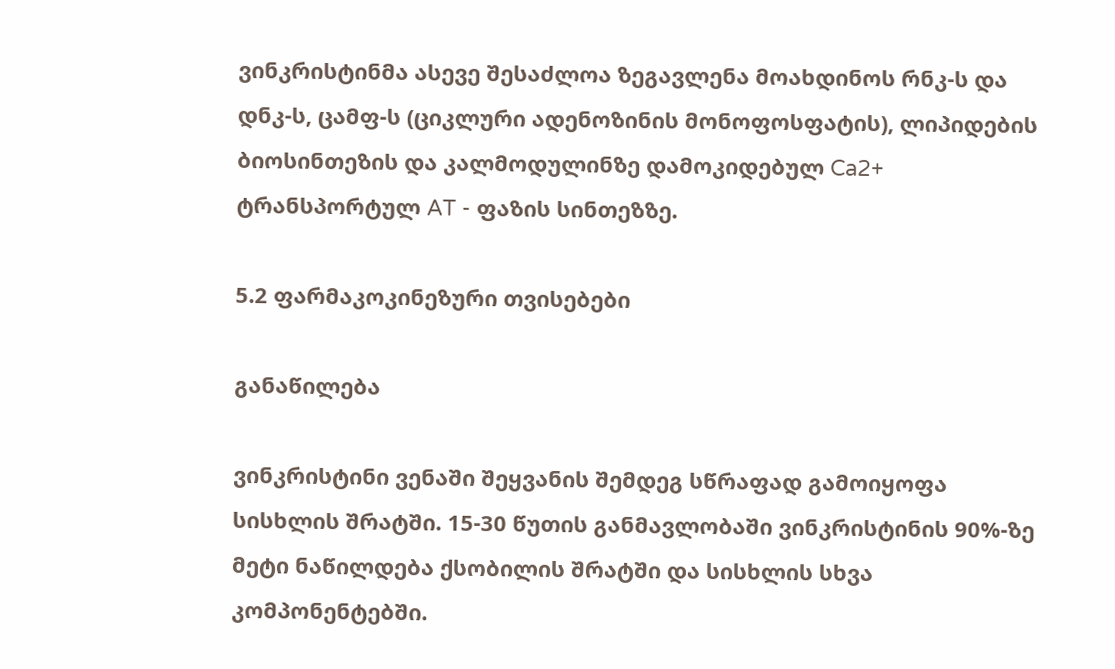ვინკრისტინმა ასევე შესაძლოა ზეგავლენა მოახდინოს რნკ-ს და დნკ-ს, ცამფ-ს (ციკლური ადენოზინის მონოფოსფატის), ლიპიდების ბიოსინთეზის და კალმოდულინზე დამოკიდებულ Ca2+ ტრანსპორტულ AT - ფაზის სინთეზზე.

5.2 ფარმაკოკინეზური თვისებები

განაწილება

ვინკრისტინი ვენაში შეყვანის შემდეგ სწრაფად გამოიყოფა სისხლის შრატში. 15-30 წუთის განმავლობაში ვინკრისტინის 90%-ზე მეტი ნაწილდება ქსობილის შრატში და სისხლის სხვა კომპონენტებში.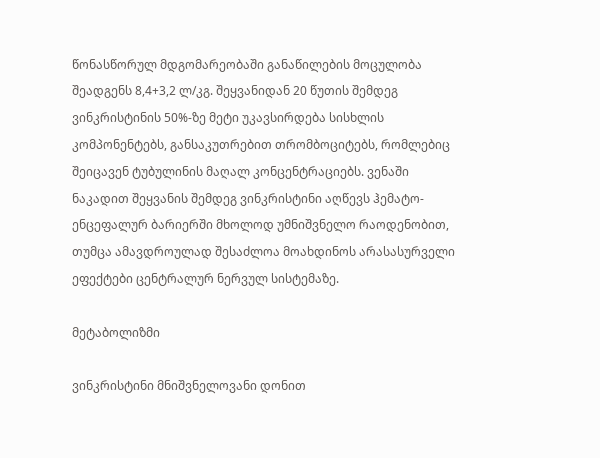წონასწორულ მდგომარეობაში განაწილების მოცულობა შეადგენს 8,4+3,2 ლ/კგ. შეყვანიდან 20 წუთის შემდეგ ვინკრისტინის 50%-ზე მეტი უკავსირდება სისხლის კომპონენტებს, განსაკუთრებით თრომბოციტებს, რომლებიც შეიცავენ ტუბულინის მაღალ კონცენტრაციებს. ვენაში ნაკადით შეყვანის შემდეგ ვინკრისტინი აღწევს ჰემატო-ენცეფალურ ბარიერში მხოლოდ უმნიშვნელო რაოდენობით, თუმცა ამავდროულად შესაძლოა მოახდინოს არასასურველი ეფექტები ცენტრალურ ნერვულ სისტემაზე.

მეტაბოლიზმი

ვინკრისტინი მნიშვნელოვანი დონით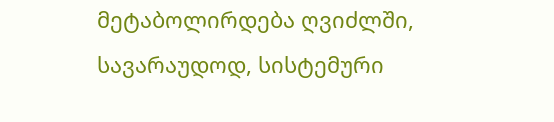მეტაბოლირდება ღვიძლში, სავარაუდოდ, სისტემური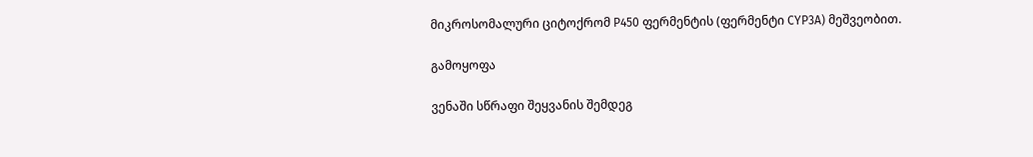მიკროსომალური ციტოქრომ P450 ფერმენტის (ფერმენტი CYP3A) მეშვეობით.

გამოყოფა

ვენაში სწრაფი შეყვანის შემდეგ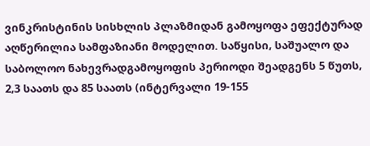ვინკრისტინის სისხლის პლაზმიდან გამოყოფა ეფექტურად აღწერილია სამფაზიანი მოდელით. საწყისი, საშუალო და საბოლოო ნახევრადგამოყოფის პერიოდი შეადგენს 5 წუთს, 2,3 საათს და 85 საათს (ინტერვალი 19-155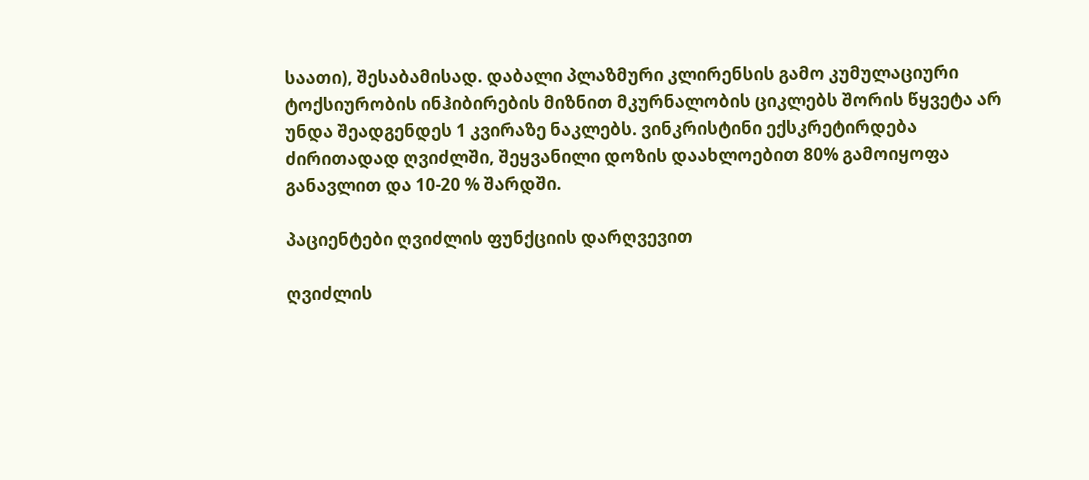საათი), შესაბამისად. დაბალი პლაზმური კლირენსის გამო კუმულაციური ტოქსიურობის ინჰიბირების მიზნით მკურნალობის ციკლებს შორის წყვეტა არ უნდა შეადგენდეს 1 კვირაზე ნაკლებს. ვინკრისტინი ექსკრეტირდება ძირითადად ღვიძლში, შეყვანილი დოზის დაახლოებით 80% გამოიყოფა განავლით და 10-20 % შარდში.

პაციენტები ღვიძლის ფუნქციის დარღვევით

ღვიძლის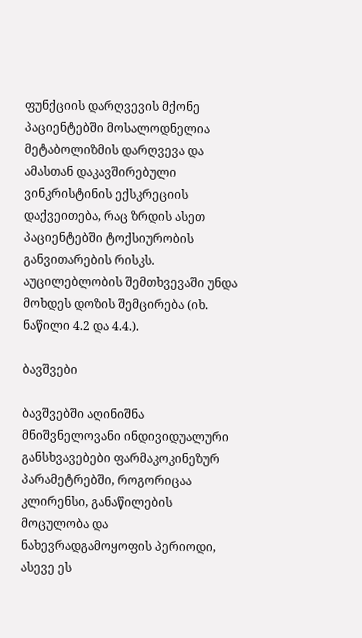ფუნქციის დარღვევის მქონე პაციენტებში მოსალოდნელია მეტაბოლიზმის დარღვევა და ამასთან დაკავშირებული ვინკრისტინის ექსკრეციის დაქვეითება, რაც ზრდის ასეთ პაციენტებში ტოქსიურობის განვითარების რისკს. აუცილებლობის შემთხვევაში უნდა მოხდეს დოზის შემცირება (იხ. ნაწილი 4.2 და 4.4.).

ბავშვები

ბავშვებში აღინიშნა მნიშვნელოვანი ინდივიდუალური განსხვავებები ფარმაკოკინეზურ პარამეტრებში, როგორიცაა კლირენსი, განაწილების მოცულობა და ნახევრადგამოყოფის პერიოდი, ასევე ეს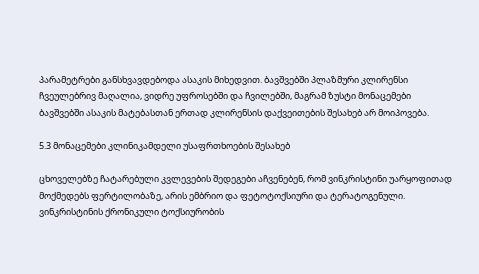პარამეტრები განსხვავდებოდა ასაკის მიხედვით. ბავშვებში პლაზმური კლირენსი ჩვეულებრივ მაღალია, ვიდრე უფროსებში და ჩვილებში, მაგრამ ზუსტი მონაცემები ბავშვებში ასაკის მატებასთან ერთად კლირენსის დაქვეითების შესახებ არ მოიპოვება.

5.3 მონაცემები კლინიკამდელი უსაფრთხოების შესახებ

ცხოველებზე ჩატარებული კვლევების შედეგები აჩვენებენ, რომ ვინკრისტინი უარყოფითად მოქმედებს ფერტილობაზე, არის ემბრიო და ფეტოტოქსიური და ტერატოგენული. ვინკრისტინის ქრონიკული ტოქსიურობის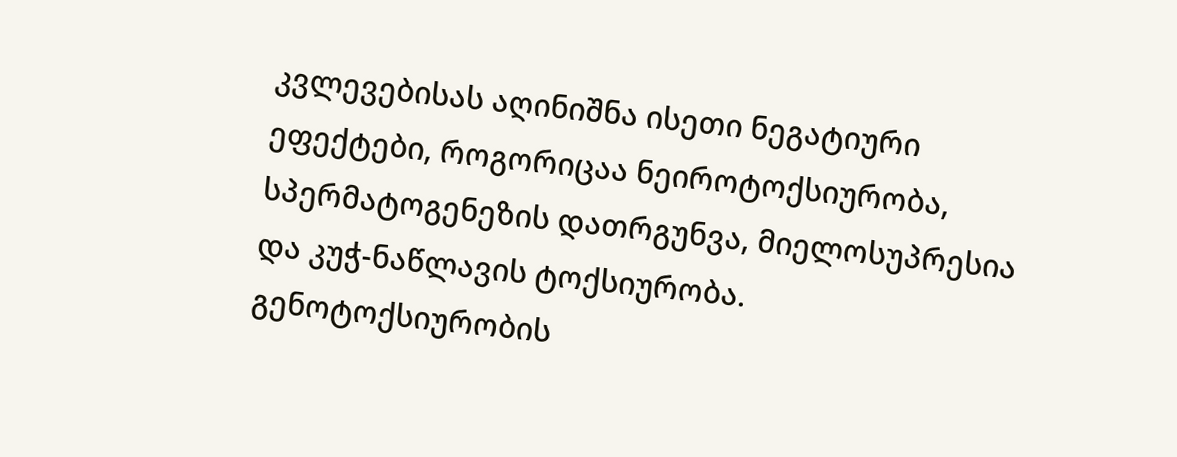კვლევებისას აღინიშნა ისეთი ნეგატიური ეფექტები, როგორიცაა ნეიროტოქსიურობა, სპერმატოგენეზის დათრგუნვა, მიელოსუპრესია და კუჭ-ნაწლავის ტოქსიურობა. გენოტოქსიურობის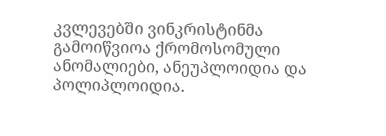კვლევებში ვინკრისტინმა გამოიწვიოა ქრომოსომული ანომალიები, ანეუპლოიდია და პოლიპლოიდია.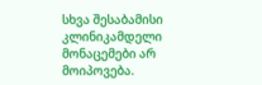სხვა შესაბამისი კლინიკამდელი მონაცემები არ მოიპოვება.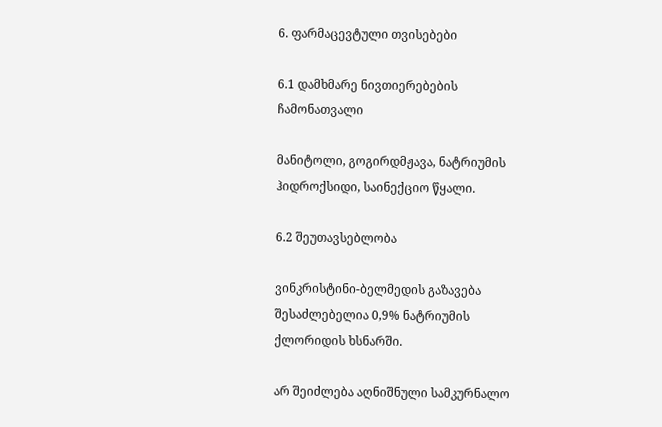6. ფარმაცევტული თვისებები

6.1 დამხმარე ნივთიერებების ჩამონათვალი

მანიტოლი, გოგირდმჟავა, ნატრიუმის ჰიდროქსიდი, საინექციო წყალი.

6.2 შეუთავსებლობა

ვინკრისტინი-ბელმედის გაზავება შესაძლებელია 0,9% ნატრიუმის ქლორიდის ხსნარში.

არ შეიძლება აღნიშნული სამკურნალო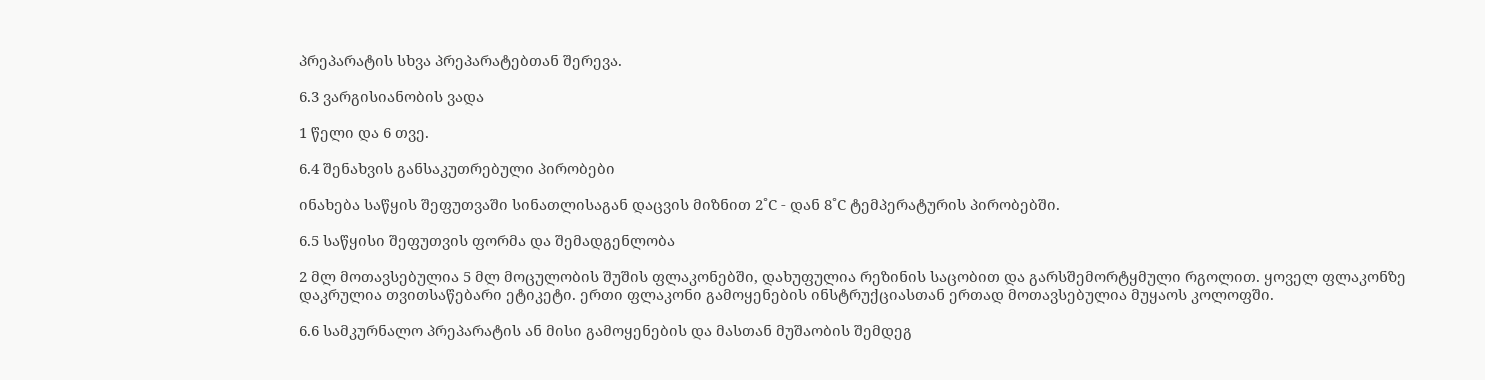პრეპარატის სხვა პრეპარატებთან შერევა.

6.3 ვარგისიანობის ვადა

1 წელი და 6 თვე.

6.4 შენახვის განსაკუთრებული პირობები

ინახება საწყის შეფუთვაში სინათლისაგან დაცვის მიზნით 2˚C - დან 8˚C ტემპერატურის პირობებში.

6.5 საწყისი შეფუთვის ფორმა და შემადგენლობა

2 მლ მოთავსებულია 5 მლ მოცულობის შუშის ფლაკონებში, დახუფულია რეზინის საცობით და გარსშემორტყმული რგოლით. ყოველ ფლაკონზე დაკრულია თვითსაწებარი ეტიკეტი. ერთი ფლაკონი გამოყენების ინსტრუქციასთან ერთად მოთავსებულია მუყაოს კოლოფში.

6.6 სამკურნალო პრეპარატის ან მისი გამოყენების და მასთან მუშაობის შემდეგ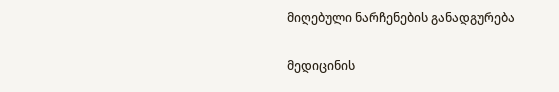მიღებული ნარჩენების განადგურება

მედიცინის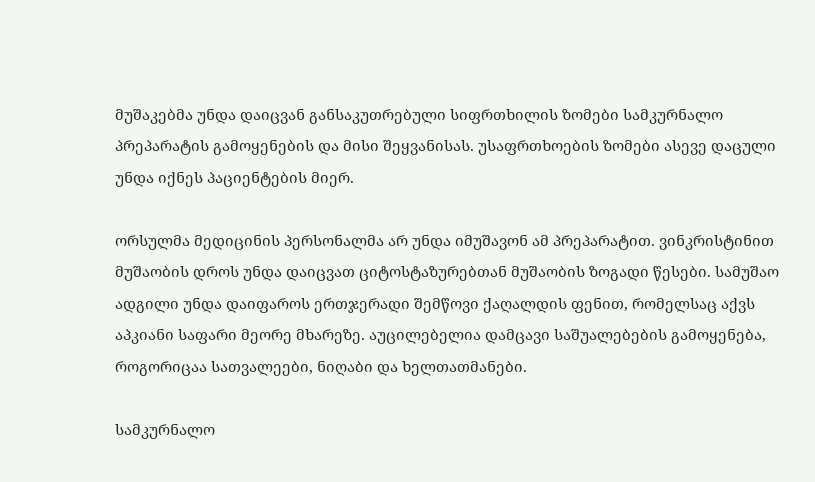მუშაკებმა უნდა დაიცვან განსაკუთრებული სიფრთხილის ზომები სამკურნალო პრეპარატის გამოყენების და მისი შეყვანისას. უსაფრთხოების ზომები ასევე დაცული უნდა იქნეს პაციენტების მიერ.

ორსულმა მედიცინის პერსონალმა არ უნდა იმუშავონ ამ პრეპარატით. ვინკრისტინით მუშაობის დროს უნდა დაიცვათ ციტოსტაზურებთან მუშაობის ზოგადი წესები. სამუშაო ადგილი უნდა დაიფაროს ერთჯერადი შემწოვი ქაღალდის ფენით, რომელსაც აქვს აპკიანი საფარი მეორე მხარეზე. აუცილებელია დამცავი საშუალებების გამოყენება, როგორიცაა სათვალეები, ნიღაბი და ხელთათმანები.

სამკურნალო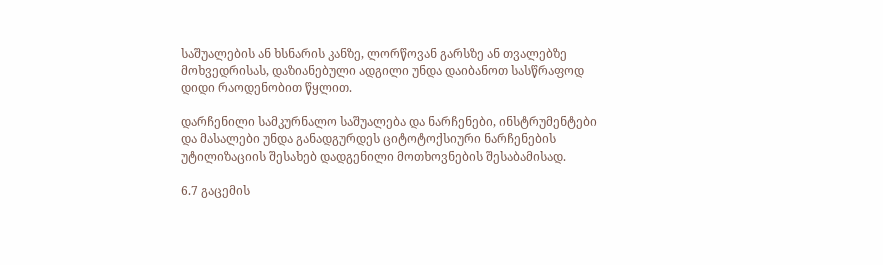საშუალების ან ხსნარის კანზე, ლორწოვან გარსზე ან თვალებზე მოხვედრისას, დაზიანებული ადგილი უნდა დაიბანოთ სასწრაფოდ დიდი რაოდენობით წყლით.

დარჩენილი სამკურნალო საშუალება და ნარჩენები, ინსტრუმენტები და მასალები უნდა განადგურდეს ციტოტოქსიური ნარჩენების უტილიზაციის შესახებ დადგენილი მოთხოვნების შესაბამისად.

6.7 გაცემის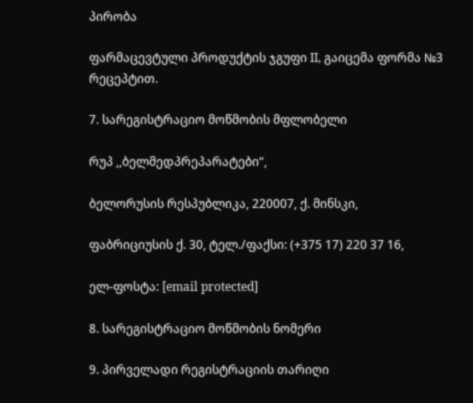პირობა

ფარმაცევტული პროდუქტის ჯგუფი II, გაიცემა ფორმა №3 რეცეპტით.

7. სარეგისტრაციო მოწმობის მფლობელი

რუპ ,,ბელმედპრეპარატები“,

ბელორუსის რესპუბლიკა, 220007, ქ. მინსკი,

ფაბრიციუსის ქ. 30, ტელ./ფაქსი: (+375 17) 220 37 16,

ელ-ფოსტა: [email protected]

8. სარეგისტრაციო მოწმობის ნომერი

9. პირველადი რეგისტრაციის თარიღი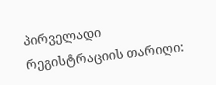პირველადი რეგისტრაციის თარიღი: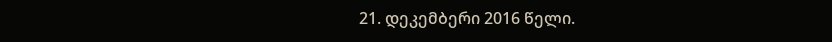21. დეკემბერი 2016 წელი.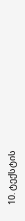10. ტექსტის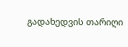გადახედვის თარიღი